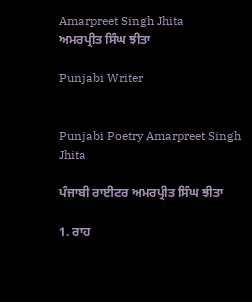Amarpreet Singh Jhita
ਅਮਰਪ੍ਰੀਤ ਸਿੰਘ ਝੀਤਾ

Punjabi Writer


Punjabi Poetry Amarpreet Singh Jhita

ਪੰਜਾਬੀ ਰਾਈਟਰ ਅਮਰਪ੍ਰੀਤ ਸਿੰਘ ਝੀਤਾ

1. ਰਾਹ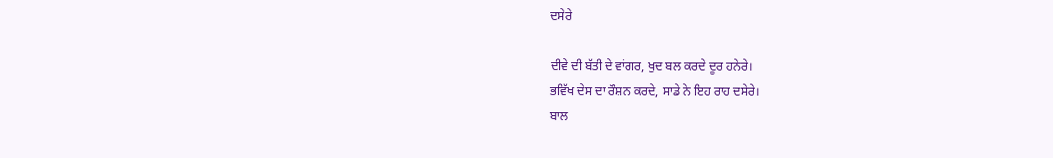ਦਸੇਰੇ

ਦੀਵੇ ਦੀ ਬੱਤੀ ਦੇ ਵਾਂਗਰ, ਖੁਦ ਬਲ ਕਰਦੇ ਦੂਰ ਹਨੇਰੇ।
ਭਵਿੱਖ ਦੇਸ ਦਾ ਰੌਸ਼ਨ ਕਰਦੇ, ਸਾਡੇ ਨੇ ਇਹ ਰਾਹ ਦਸੇਰੇ।
ਬਾਲ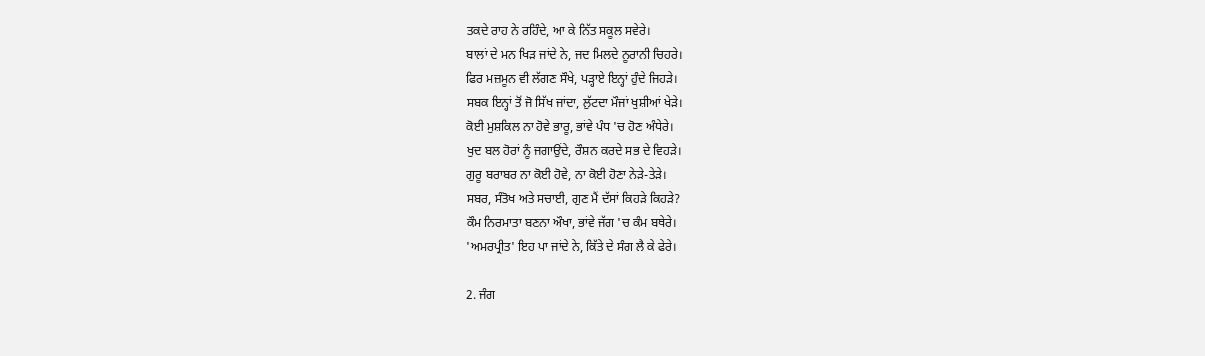ਤਕਦੇ ਰਾਹ ਨੇ ਰਹਿੰਦੇ, ਆ ਕੇ ਨਿੱਤ ਸਕੂਲ ਸਵੇਰੇ।
ਬਾਲਾਂ ਦੇ ਮਨ ਖਿੜ ਜਾਂਦੇ ਨੇ, ਜਦ ਮਿਲਦੇ ਨੂਰਾਨੀ ਚਿਹਰੇ।
ਫਿਰ ਮਜ਼ਮੂਨ ਵੀ ਲੱਗਣ ਸੌਖੇ, ਪੜ੍ਹਾਏ ਇਨ੍ਹਾਂ ਹੁੰਦੇ ਜਿਹੜੇ।
ਸਬਕ ਇਨ੍ਹਾਂ ਤੋਂ ਜੋ ਸਿੱਖ ਜਾਂਦਾ, ਲੁੱਟਦਾ ਮੌਜਾਂ ਖੁਸ਼ੀਆਂ ਖੇੜੇ।
ਕੋਈ ਮੁਸ਼ਕਿਲ ਨਾ ਹੋਵੇ ਭਾਰੂ, ਭਾਂਵੇ ਪੰਧ 'ਚ ਹੋਣ ਅੰਧੇਰੇ।
ਖੁਦ ਬਲ ਹੋਰਾਂ ਨੂੰ ਜਗਾਉਂਦੇ, ਰੌਸ਼ਨ ਕਰਦੇ ਸਭ ਦੇ ਵਿਹੜੇ।
ਗੁਰੂ ਬਰਾਬਰ ਨਾ ਕੋਈ ਹੋਵੇ, ਨਾ ਕੋਈ ਹੋਣਾ ਨੇੜੇ-ਤੇੜੇ।
ਸਬਰ, ਸੰਤੋਖ ਅਤੇ ਸਚਾਈ, ਗੁਣ ਮੈਂ ਦੱਸਾਂ ਕਿਹੜੇ ਕਿਹੜੇ?
ਕੌਮ ਨਿਰਮਾਤਾ ਬਣਨਾ ਔਖਾ, ਭਾਂਵੇ ਜੱਗ 'ਚ ਕੰਮ ਬਥੇਰੇ।
'ਅਮਰਪ੍ਰੀਤ' ਇਹ ਪਾ ਜਾਂਦੇ ਨੇ, ਕਿੱਤੇ ਦੇ ਸੰਗ ਲੈ ਕੇ ਫੇਰੇ।

2. ਜੰਗ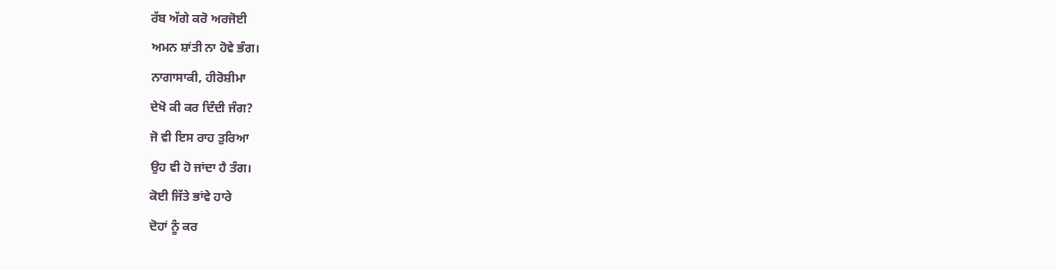ਰੱਬ ਅੱਗੇ ਕਰੋ ਅਰਜੋਈ
ਅਮਨ ਸ਼ਾਂਤੀ ਨਾ ਹੋਵੇ ਭੰਗ।
ਨਾਗਾਸਾਕੀ, ਹੀਰੋਸ਼ੀਮਾ
ਦੇਖੋ ਕੀ ਕਰ ਦਿੰਦੀ ਜੰਗ?
ਜੋ ਵੀ ਇਸ ਰਾਹ ਤੁਰਿਆ
ਉਹ ਵੀ ਹੋ ਜਾਂਦਾ ਹੈ ਤੰਗ।
ਕੋਈ ਜਿੱਤੇ ਭਾਂਵੇ ਹਾਰੇ
ਦੋਹਾਂ ਨੂੰ ਕਰ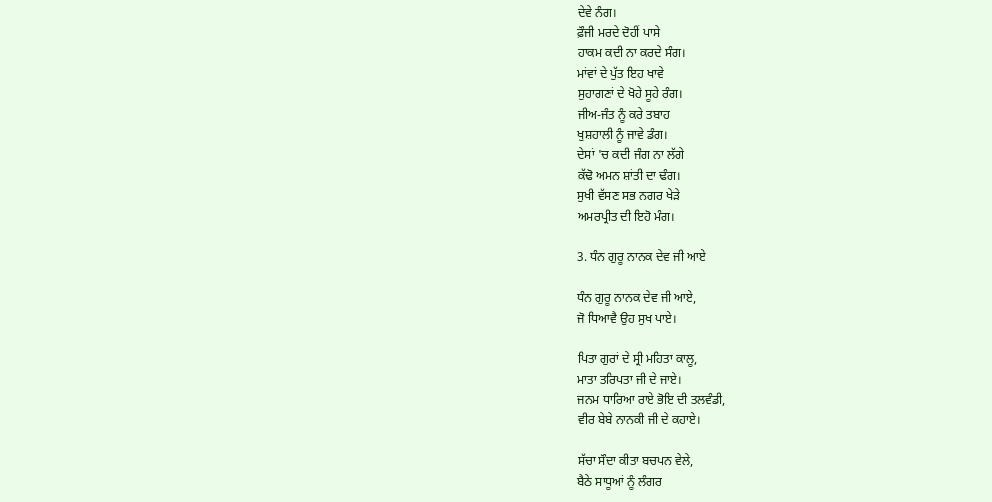ਦੇਵੇ ਨੰਗ।
ਫ਼ੌਜੀ ਮਰਦੇ ਦੋਹੀਂ ਪਾਸੇ
ਹਾਕਮ ਕਦੀ ਨਾ ਕਰਦੇ ਸੰਗ।
ਮਾਂਵਾਂ ਦੇ ਪੁੱਤ ਇਹ ਖਾਵੇ
ਸੁਹਾਗਣਾਂ ਦੇ ਖੋਹੇ ਸੂਹੇ ਰੰਗ।
ਜੀਅ-ਜੰਤ ਨੂੰ ਕਰੇ ਤਬਾਹ
ਖੁਸ਼ਹਾਲੀ ਨੂੰ ਜਾਵੇ ਡੰਗ।
ਦੇਸਾਂ 'ਚ ਕਦੀ ਜੰਗ ਨਾ ਲੱਗੇ
ਕੱਢੋ ਅਮਨ ਸ਼ਾਂਤੀ ਦਾ ਢੰਗ।
ਸੁਖੀ ਵੱਸਣ ਸਭ ਨਗਰ ਖੇੜੇ
ਅਮਰਪ੍ਰੀਤ ਦੀ ਇਹੋ ਮੰਗ।

3. ਧੰਨ ਗੁਰੂ ਨਾਨਕ ਦੇਵ ਜੀ ਆਏ

ਧੰਨ ਗੁਰੂ ਨਾਨਕ ਦੇਵ ਜੀ ਆਏ,
ਜੋ ਧਿਆਵੈ ਉਹ ਸੁਖ ਪਾਏ।

ਪਿਤਾ ਗੁਰਾਂ ਦੇ ਸ੍ਰੀ ਮਹਿਤਾ ਕਾਲੂ,
ਮਾਤਾ ਤਰਿਪਤਾ ਜੀ ਦੇ ਜਾਏ।
ਜਨਮ ਧਾਰਿਆ ਰਾਏ ਭੋਇ ਦੀ ਤਲਵੰਡੀ,
ਵੀਰ ਬੇਬੇ ਨਾਨਕੀ ਜੀ ਦੇ ਕਹਾਏ।

ਸੱਚਾ ਸੌਦਾ ਕੀਤਾ ਬਚਪਨ ਵੇਲੇ,
ਬੈਠੇ ਸਾਧੂਆਂ ਨੂੰ ਲੰਗਰ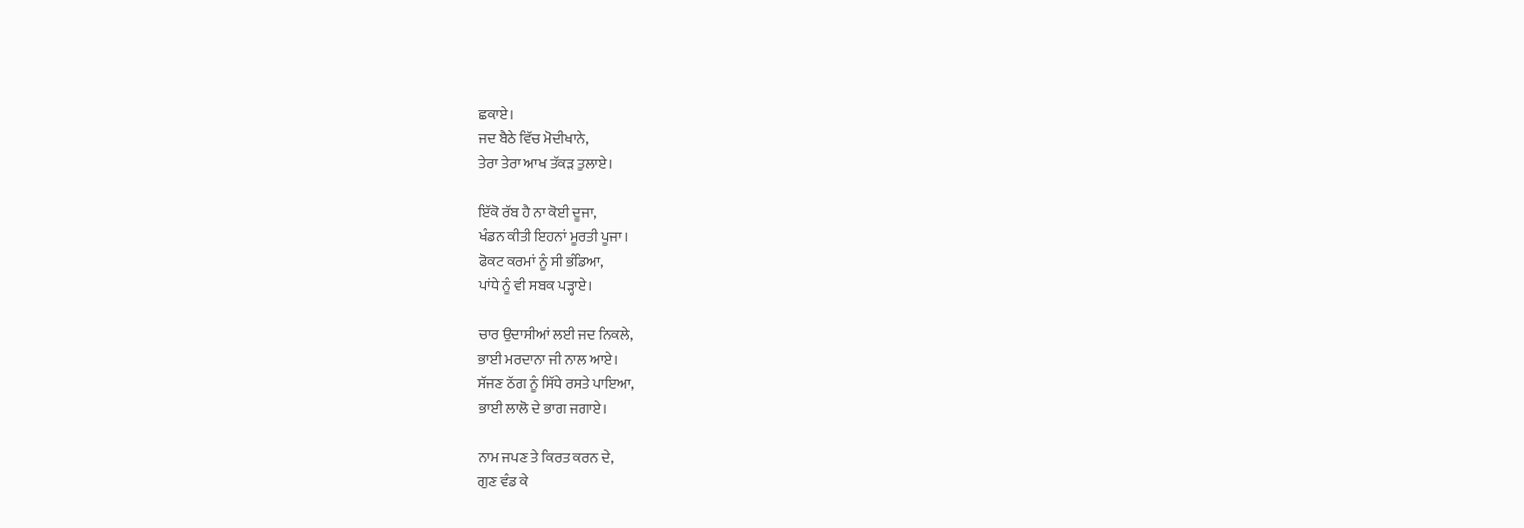ਛਕਾਏ।
ਜਦ ਬੈਠੇ ਵਿੱਚ ਮੋਦੀਖਾਨੇ,
ਤੇਰਾ ਤੇਰਾ ਆਖ ਤੱਕੜ ਤੁਲਾਏ।

ਇੱਕੋ ਰੱਬ ਹੈ ਨਾ ਕੋਈ ਦੂਜਾ,
ਖੰਡਨ ਕੀਤੀ ਇਹਨਾਂ ਮੂਰਤੀ ਪੂਜਾ।
ਫੋਕਟ ਕਰਮਾਂ ਨੂੰ ਸੀ ਭੰਡਿਆ,
ਪਾਂਧੇ ਨੂੰ ਵੀ ਸਬਕ ਪੜ੍ਹਾਏ।

ਚਾਰ ਉਦਾਸੀਆਂ ਲਈ ਜਦ ਨਿਕਲੇ,
ਭਾਈ ਮਰਦਾਨਾ ਜੀ ਨਾਲ ਆਏ।
ਸੱਜਣ ਠੱਗ ਨੂੰ ਸਿੱਧੇ ਰਸਤੇ ਪਾਇਆ,
ਭਾਈ ਲਾਲੋ ਦੇ ਭਾਗ ਜਗਾਏ।

ਨਾਮ ਜਪਣ ਤੇ ਕਿਰਤ ਕਰਨ ਦੇ,
ਗੁਣ ਵੰਡ ਕੇ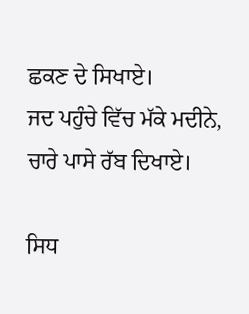ਛਕਣ ਦੇ ਸਿਖਾਏ।
ਜਦ ਪਹੁੰਚੇ ਵਿੱਚ ਮੱਕੇ ਮਦੀਨੇ,
ਚਾਰੇ ਪਾਸੇ ਰੱਬ ਦਿਖਾਏ।

ਸਿਧ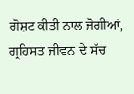ਗੋਸ਼ਟ ਕੀਤੀ ਨਾਲ ਜੋਗੀਆਂ,
ਗ੍ਰਹਿਸਤ ਜੀਵਨ ਦੇ ਸੱਚ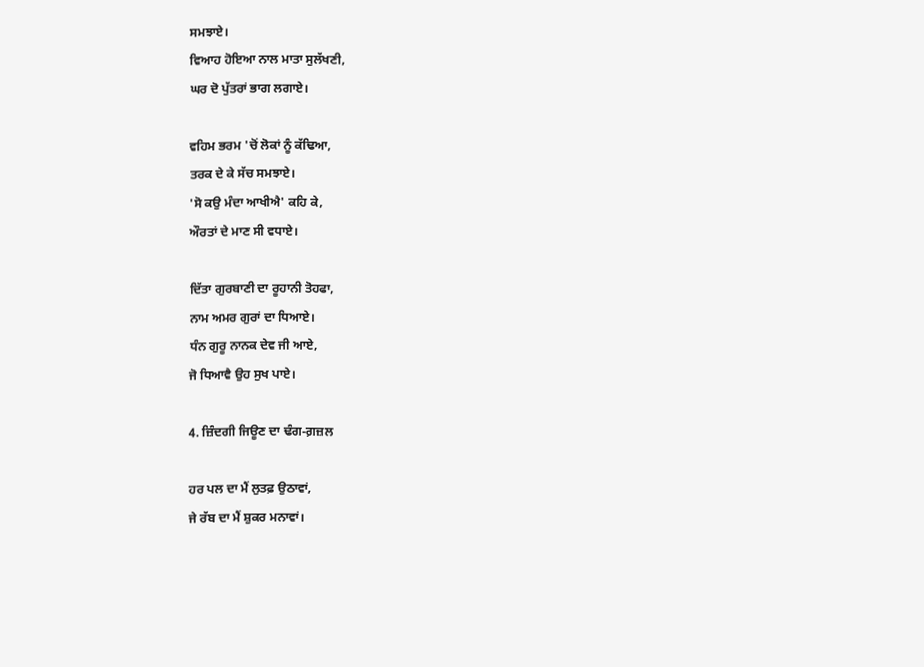ਸਮਝਾਏ।
ਵਿਆਹ ਹੋਇਆ ਨਾਲ ਮਾਤਾ ਸੁਲੱਖਣੀ,
ਘਰ ਦੋ ਪੁੱਤਰਾਂ ਭਾਗ ਲਗਾਏ।

ਵਹਿਮ ਭਰਮ 'ਚੋਂ ਲੋਕਾਂ ਨੂੰ ਕੱਢਿਆ,
ਤਰਕ ਦੇ ਕੇ ਸੱਚ ਸਮਝਾਏ।
'ਸੋ ਕਉ ਮੰਦਾ ਆਖੀਐ' ਕਹਿ ਕੇ,
ਔਰਤਾਂ ਦੇ ਮਾਣ ਸੀ ਵਧਾਏ।

ਦਿੱਤਾ ਗੁਰਬਾਣੀ ਦਾ ਰੂਹਾਨੀ ਤੋਹਫਾ,
ਨਾਮ ਅਮਰ ਗੁਰਾਂ ਦਾ ਧਿਆਏ।
ਧੰਨ ਗੁਰੂ ਨਾਨਕ ਦੇਵ ਜੀ ਆਏ,
ਜੋ ਧਿਆਵੈ ਉਹ ਸੁਖ ਪਾਏ।

4. ਜ਼ਿੰਦਗੀ ਜਿਊਣ ਦਾ ਢੰਗ-ਗ਼ਜ਼ਲ

ਹਰ ਪਲ ਦਾ ਮੈਂ ਲੁਤਫ਼ ਉਠਾਵਾਂ,
ਜੇ ਰੱਬ ਦਾ ਮੈਂ ਸ਼ੁਕਰ ਮਨਾਵਾਂ।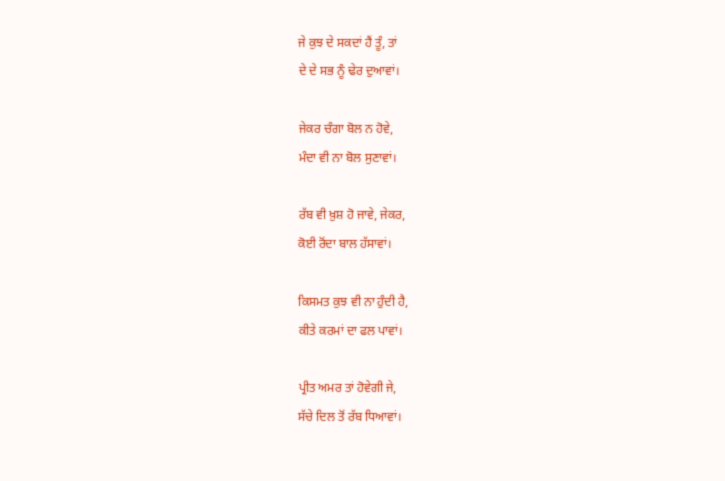ਜੇ ਕੁਝ ਦੇ ਸਕਦਾਂ ਹੈਂ ਤੂੰ, ਤਾਂ
ਦੇ ਦੇ ਸਭ ਨੂੰ ਢੇਰ ਦੁਆਵਾਂ।

ਜੇਕਰ ਚੰਗਾ ਬੋਲ ਨ ਹੋਵੇ,
ਮੰਦਾ ਵੀ ਨਾ ਬੋਲ ਸੁਣਾਵਾਂ।

ਰੱਬ ਵੀ ਖ਼ੁਸ਼ ਹੋ ਜਾਵੇ, ਜੇਕਰ,
ਕੋਈ ਰੋਂਦਾ ਬਾਲ ਹੱਸਾਵਾਂ।

ਕਿਸਮਤ ਕੁਝ ਵੀ ਨਾ ਹੁੰਦੀ ਹੈ,
ਕੀਤੇ ਕਰਮਾਂ ਦਾ ਫਲ ਪਾਵਾਂ।

ਪ੍ਰੀਤ ਅਮਰ ਤਾਂ ਹੋਵੇਗੀ ਜੇ,
ਸੱਚੇ ਦਿਲ ਤੋਂ ਰੱਬ ਧਿਆਵਾਂ।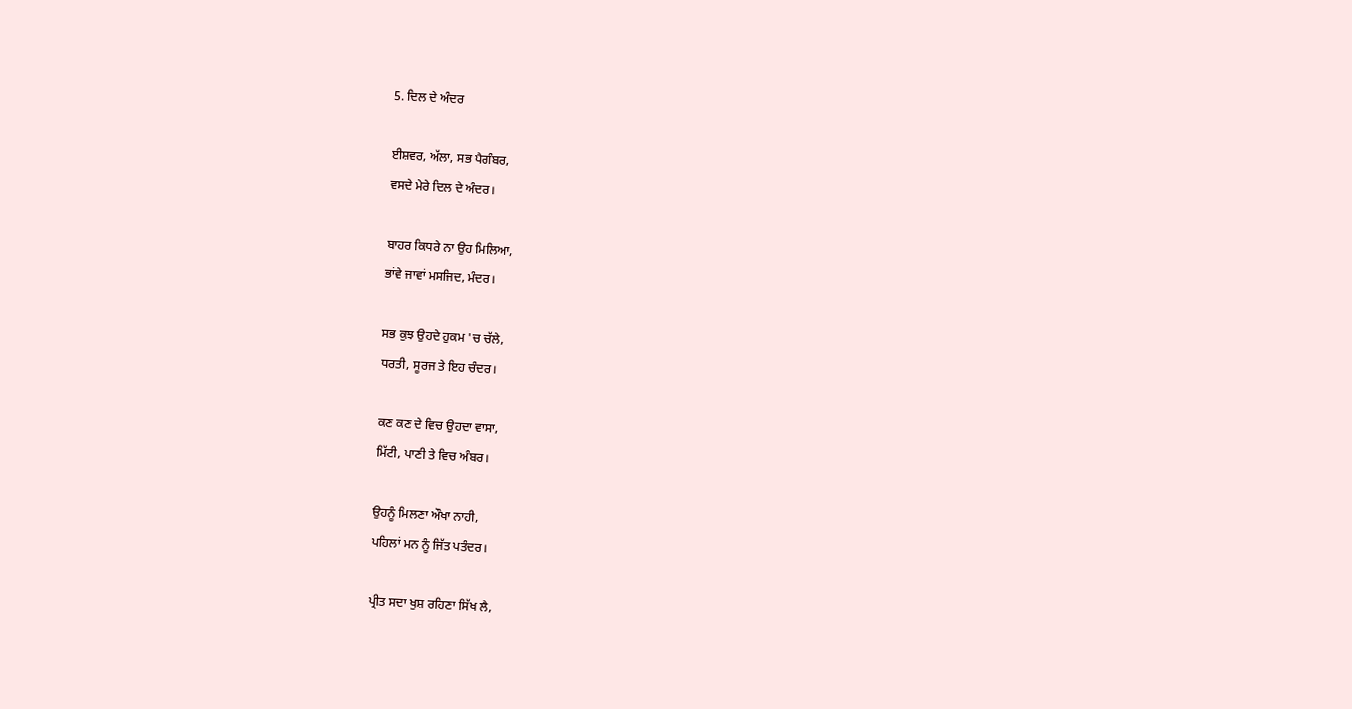5. ਦਿਲ ਦੇ ਅੰਦਰ

ਈਸ਼ਵਰ, ਅੱਲਾ, ਸਭ ਪੈਗੰਬਰ,
ਵਸਦੇ ਮੇਰੇ ਦਿਲ ਦੇ ਅੰਦਰ।

ਬਾਹਰ ਕਿਧਰੇ ਨਾ ਉਹ ਮਿਲਿਆ,
ਭਾਂਵੇ ਜਾਵਾਂ ਮਸਜਿਦ, ਮੰਦਰ।

ਸਭ ਕੁਝ ਉਹਦੇ ਹੁਕਮ 'ਚ ਚੱਲੇ,
ਧਰਤੀ, ਸੂਰਜ ਤੇ ਇਹ ਚੰਦਰ।

ਕਣ ਕਣ ਦੇ ਵਿਚ ਉਹਦਾ ਵਾਸਾ,
ਮਿੱਟੀ, ਪਾਣੀ ਤੇ ਵਿਚ ਅੰਬਰ।

ਉਹਨੂੰ ਮਿਲਣਾ ਔਖਾ ਨਾਹੀ,
ਪਹਿਲਾਂ ਮਨ ਨੂੰ ਜਿੱਤ ਪਤੰਦਰ।

ਪ੍ਰੀਤ ਸਦਾ ਖੁਸ਼ ਰਹਿਣਾ ਸਿੱਖ ਲੈ,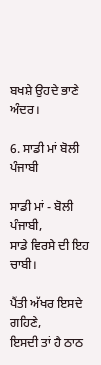ਬਖਸ਼ੇ ਉਹਦੇ ਭਾਣੇ ਅੰਦਰ।

6. ਸਾਡੀ ਮਾਂ ਬੋਲੀ ਪੰਜਾਬੀ

ਸਾਡੀ ਮਾਂ - ਬੋਲੀ ਪੰਜਾਬੀ,
ਸਾਡੇ ਵਿਰਸੇ ਦੀ ਇਹ ਚਾਬੀ।

ਪੈਂਤੀ ਅੱਖਰ ਇਸਦੇ ਗਹਿਣੇ,
ਇਸਦੀ ਤਾਂ ਹੈ ਠਾਠ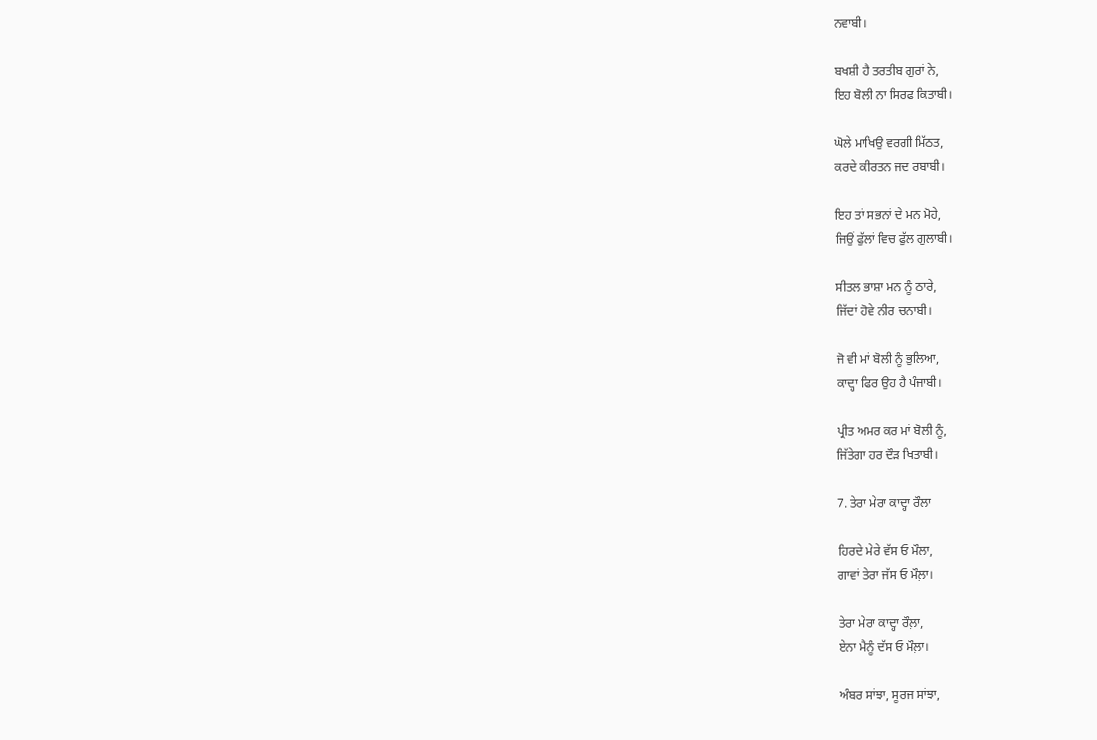ਨਵਾਬੀ।

ਬਖਸ਼ੀ ਹੈ ਤਰਤੀਬ ਗੁਰਾਂ ਨੇ,
ਇਹ ਬੋਲੀ ਨਾ ਸਿਰਫ ਕਿਤਾਬੀ।

ਘੋਲੇ ਮਾਖਿਉ ਵਰਗੀ ਮਿੱਠਤ,
ਕਰਦੇ ਕੀਰਤਨ ਜਦ ਰਬਾਬੀ।

ਇਹ ਤਾਂ ਸਭਨਾਂ ਦੇ ਮਨ ਮੋਹੇ,
ਜਿਉਂ ਫੁੱਲਾਂ ਵਿਚ ਫੁੱਲ ਗੁਲਾਬੀ।

ਸੀਤਲ ਭਾਸ਼ਾ ਮਨ ਨੂੰ ਠਾਰੇ,
ਜਿੱਦਾਂ ਹੋਵੇ ਨੀਰ ਚਨਾਬੀ।

ਜੋ ਵੀ ਮਾਂ ਬੋਲੀ ਨੂੰ ਭੁਲਿਆ,
ਕਾਦ੍ਹਾ ਫਿਰ ਉਹ ਹੈ ਪੰਜਾਬੀ।

ਪ੍ਰੀਤ ਅਮਰ ਕਰ ਮਾਂ ਬੋਲੀ ਨੂੰ,
ਜਿੱਤੇਗਾ ਹਰ ਦੌੜ ਖਿਤਾਬੀ।

7. ਤੇਰਾ ਮੇਰਾ ਕਾਦ੍ਹਾ ਰੌਲਾ

ਹਿਰਦੇ ਮੇਰੇ ਵੱਸ ਓ ਮੌਲਾ,
ਗਾਵਾਂ ਤੇਰਾ ਜੱਸ ਓ ਮੌਲ਼ਾ।

ਤੇਰਾ ਮੇਰਾ ਕਾਦ੍ਹਾ ਰੌਲ਼ਾ,
ਏਨਾ ਮੈਨੂੰ ਦੱਸ ਓ ਮੌਲ਼ਾ।

ਅੰਬਰ ਸਾਂਝਾ, ਸੂਰਜ ਸਾਂਝਾ,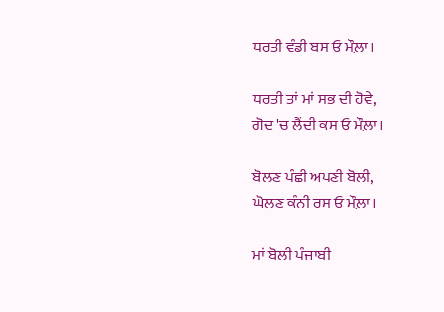ਧਰਤੀ ਵੰਡੀ ਬਸ ਓ ਮੌਲ਼ਾ।

ਧਰਤੀ ਤਾਂ ਮਾਂ ਸਭ ਦੀ ਹੋਵੇ,
ਗੋਦ 'ਚ ਲੈਂਦੀ ਕਸ ਓ ਮੌਲ਼ਾ।

ਬੋਲਣ ਪੰਛੀ ਅਪਣੀ ਬੋਲੀ,
ਘੋਲਣ ਕੰਨੀ ਰਸ ਓ ਮੌਲ਼ਾ।

ਮਾਂ ਬੋਲੀ ਪੰਜਾਬੀ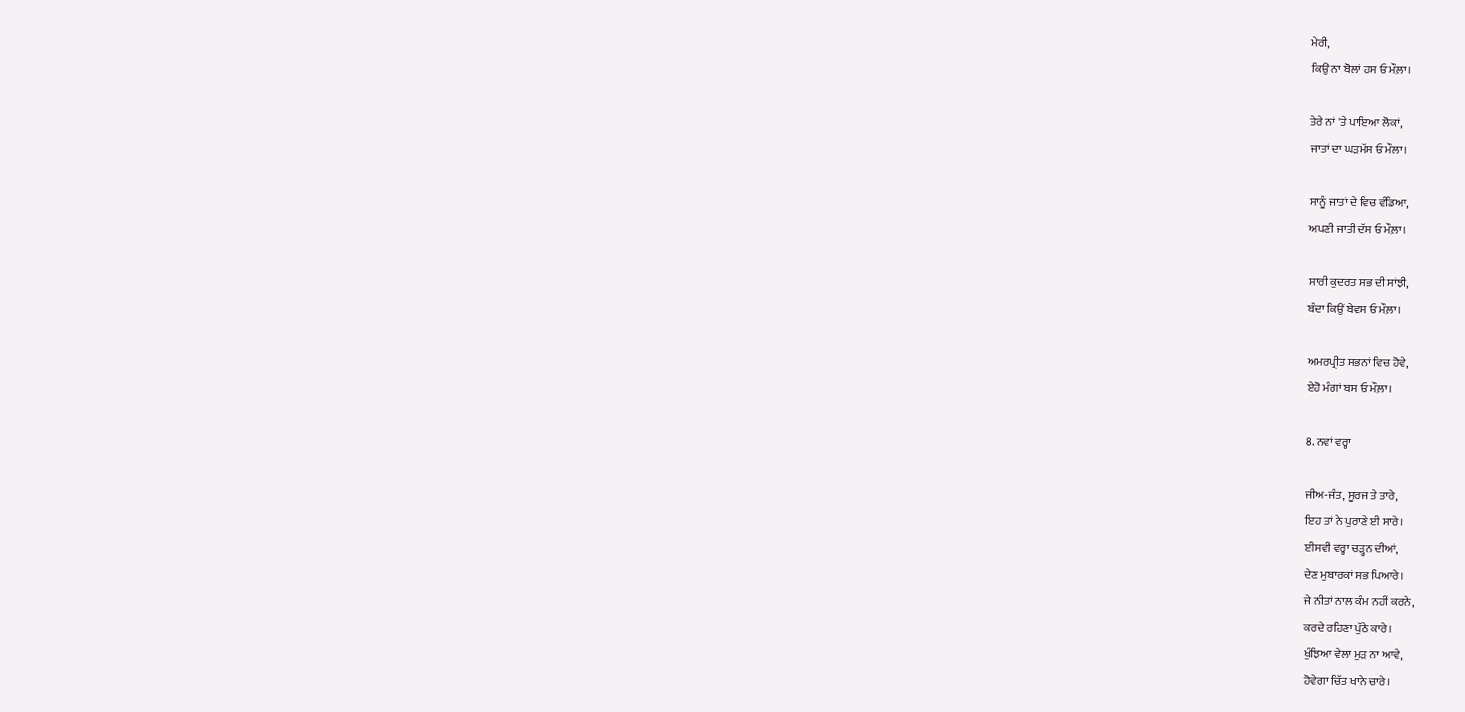ਮੇਰੀ,
ਕਿਉਂ ਨਾ ਬੋਲਾਂ ਹਸ ਓ ਮੌਲ਼ਾ।

ਤੇਰੇ ਨਾਂ 'ਤੇ ਪਾਇਆ ਲੋਕਾਂ,
ਜਾਤਾਂ ਦਾ ਘੜਮੱਸ ਓ ਮੌਲਾ।

ਸਾਨੂੰ ਜਾਤਾਂ ਦੇ ਵਿਚ ਵੰਡਿਆ,
ਅਪਣੀ ਜਾਤੀ ਦੱਸ ਓ ਮੌਲ਼ਾ।

ਸਾਰੀ ਕੁਦਰਤ ਸਭ ਦੀ ਸਾਂਝੀ,
ਬੰਦਾ ਕਿਉਂ ਬੇਵਸ ਓ ਮੌਲ਼ਾ।

ਅਮਰਪ੍ਰੀਤ ਸਭਨਾਂ ਵਿਚ ਹੋਵੇ,
ਏਹੋ ਮੰਗਾਂ ਬਸ ਓ ਮੌਲ਼ਾ।

8. ਨਵਾਂ ਵਰ੍ਹਾ

ਜੀਅ-ਜੰਤ, ਸੂਰਜ ਤੇ ਤਾਰੇ,
ਇਹ ਤਾਂ ਨੇ ਪੁਰਾਣੇ ਈ ਸਾਰੇ।
ਈਸਵੀ ਵਰ੍ਹਾ ਚੜ੍ਹਨ ਦੀਆਂ,
ਦੇਣ ਮੁਬਾਰਕਾਂ ਸਭ ਪਿਆਰੇ।
ਜੇ ਨੀਤਾਂ ਨਾਲ ਕੰਮ ਨਹੀਂ ਕਰਨੇ,
ਕਰਦੇ ਰਹਿਣਾ ਪੁੱਠੇ ਕਾਰੇ।
ਖੁੰਝਿਆ ਵੇਲਾ ਮੁੜ ਨਾ ਆਵੇ,
ਹੋਵੇਗਾ ਚਿੱਤ ਖਾਨੇ ਚਾਰੇ।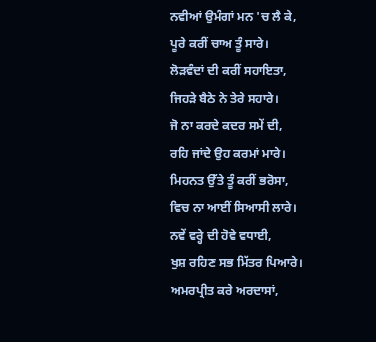ਨਵੀਆਂ ਉਮੰਗਾਂ ਮਨ 'ਚ ਲੈ ਕੇ,
ਪੂਰੇ ਕਰੀਂ ਚਾਅ ਤੂੰ ਸਾਰੇ।
ਲੋੜਵੰਦਾਂ ਦੀ ਕਰੀਂ ਸਹਾਇਤਾ,
ਜਿਹੜੇ ਬੈਠੇ ਨੇ ਤੇਰੇ ਸਹਾਰੇ।
ਜੋ ਨਾ ਕਰਦੇ ਕਦਰ ਸਮੇਂ ਦੀ,
ਰਹਿ ਜਾਂਦੇ ਉਹ ਕਰਮਾਂ ਮਾਰੇ।
ਮਿਹਨਤ ਉੱਤੇ ਤੂੰ ਕਰੀਂ ਭਰੋਸਾ,
ਵਿਚ ਨਾ ਆਈਂ ਸਿਆਸੀ ਲਾਰੇ।
ਨਵੇਂ ਵਰ੍ਹੇ ਦੀ ਹੋਵੇ ਵਧਾਈ,
ਖੁਸ਼ ਰਹਿਣ ਸਭ ਮਿੱਤਰ ਪਿਆਰੇ।
ਅਮਰਪ੍ਰੀਤ ਕਰੇ ਅਰਦਾਸਾਂ,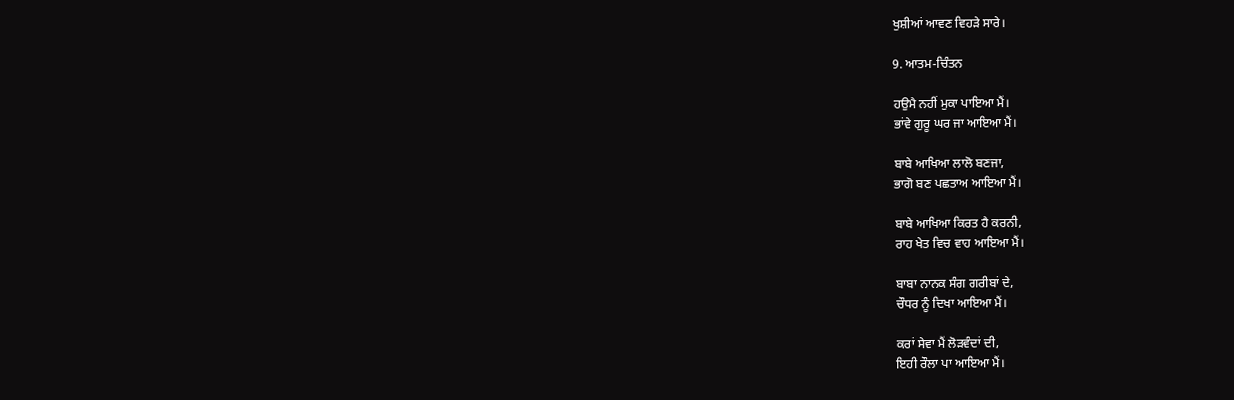ਖੁਸ਼ੀਆਂ ਆਵਣ ਵਿਹੜੇ ਸਾਰੇ।

9. ਆਤਮ-ਚਿੰਤਨ

ਹਉਮੈ ਨਹੀਂ ਮੁਕਾ ਪਾਇਆ ਮੈਂ।
ਭਾਂਵੇ ਗੁਰੂ ਘਰ ਜਾ ਆਇਆ ਮੈਂ।

ਬਾਬੇ ਆਖਿਆ ਲਾਲੋ ਬਣਜਾ,
ਭਾਗੋ ਬਣ ਪਛਤਾਅ ਆਇਆ ਮੈਂ।

ਬਾਬੇ ਆਖਿਆ ਕਿਰਤ ਹੈ ਕਰਨੀ,
ਰਾਹ ਖੇਤ ਵਿਚ ਵਾਹ ਆਇਆ ਮੈਂ।

ਬਾਬਾ ਨਾਨਕ ਸੰਗ ਗਰੀਬਾਂ ਦੇ,
ਚੌਧਰ ਨੂੰ ਦਿਖਾ ਆਇਆ ਮੈਂ।

ਕਰਾਂ ਸੇਵਾ ਮੈਂ ਲੋੜਵੰਦਾਂ ਦੀ,
ਇਹੀ ਰੌਲਾ ਪਾ ਆਇਆ ਮੈਂ।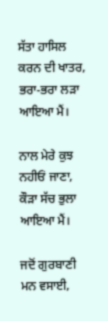ਸੱਤਾ ਹਾਸਿਲ ਕਰਨ ਦੀ ਖਾਤਰ,
ਭਰਾ-ਭਰਾ ਲੜਾ ਆਇਆ ਮੈਂ।

ਨਾਲ ਮੇਰੇ ਕੁਝ ਨਹੀਓਂ ਜਾਣਾ,
ਕੌੜਾ ਸੱਚ ਭੁਲਾ ਆਇਆ ਮੈਂ।

ਜਦੋਂ ਗੁਰਬਾਣੀ ਮਨ ਵਸਾਈ,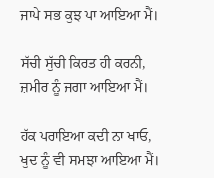ਜਾਪੇ ਸਭ ਕੁਝ ਪਾ ਆਇਆ ਮੈਂ।

ਸੱਚੀ ਸੁੱਚੀ ਕਿਰਤ ਹੀ ਕਰਨੀ,
ਜ਼ਮੀਰ ਨੂੰ ਜਗਾ ਆਇਆ ਮੈਂ।

ਹੱਕ ਪਰਾਇਆ ਕਦੀ ਨਾ ਖਾਓ,
ਖੁਦ ਨੂੰ ਵੀ ਸਮਝਾ ਆਇਆ ਮੈਂ।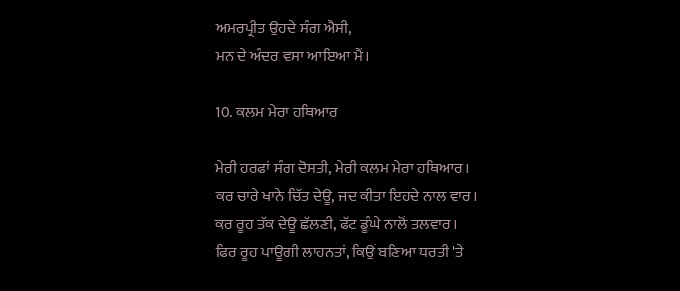ਅਮਰਪ੍ਰੀਤ ਉਹਦੇ ਸੰਗ ਐਸੀ,
ਮਨ ਦੇ ਅੰਦਰ ਵਸਾ ਆਇਆ ਮੈਂ।

10. ਕਲਮ ਮੇਰਾ ਹਥਿਆਰ

ਮੇਰੀ ਹਰਫਾਂ ਸੰਗ ਦੋਸਤੀ, ਮੇਰੀ ਕਲਮ ਮੇਰਾ ਹਥਿਆਰ।
ਕਰ ਚਾਰੇ ਖਾਨੇ ਚਿੱਤ ਦੇਊ, ਜਦ ਕੀਤਾ ਇਹਦੇ ਨਾਲ ਵਾਰ।
ਕਰ ਰੂਹ ਤੱਕ ਦੇਊ ਛੱਲਣੀ, ਫੱਟ ਡੂੰਘੇ ਨਾਲੋਂ ਤਲਵਾਰ।
ਫਿਰ ਰੂਹ ਪਾਊਗੀ ਲਾਹਨਤਾਂ, ਕਿਉਂ ਬਣਿਆ ਧਰਤੀ 'ਤੇ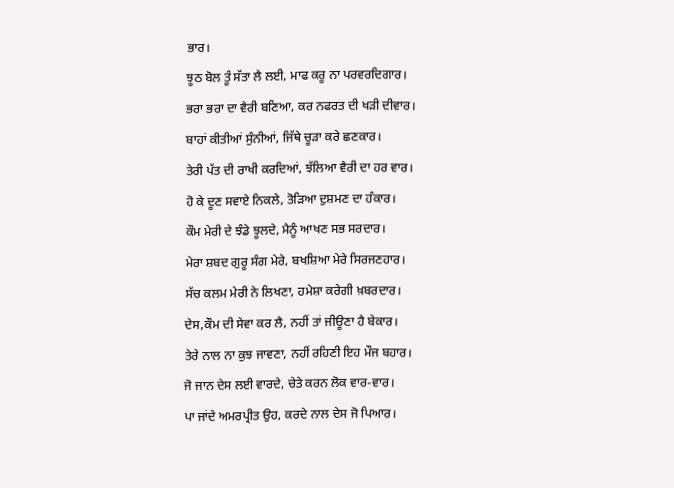ਭਾਰ।
ਝੂਠ ਬੋਲ ਤੂੰ ਸੱਤਾ ਲੈ ਲਈ, ਮਾਫ ਕਰੂ ਨਾ ਪਰਵਰਦਿਗਾਰ।
ਭਰਾ ਭਰਾ ਦਾ ਵੈਰੀ ਬਣਿਆ, ਕਰ ਨਫਰਤ ਦੀ ਖੜੀ ਦੀਵਾਰ।
ਬਾਹਾਂ ਕੀਤੀਆਂ ਸੁੰਨੀਆਂ, ਜਿੱਥੇ ਚੂੜਾ ਕਰੇ ਛਣਕਾਰ।
ਤੇਰੀ ਪੱਤ ਦੀ ਰਾਖੀ ਕਰਦਿਆਂ, ਝੱਲਿਆ ਵੈਰੀ ਦਾ ਹਰ ਵਾਰ।
ਹੋ ਕੇ ਦੂਣ ਸਵਾਏ ਨਿਕਲੇ, ਤੋੜਿਆ ਦੁਸ਼ਮਣ ਦਾ ਹੰਕਾਰ।
ਕੌਮ ਮੇਰੀ ਦੇ ਝੰਡੇ ਝੂਲਦੇ, ਮੈਨੂੰ ਆਖਣ ਸਭ ਸਰਦਾਰ।
ਮੇਰਾ ਸ਼ਬਦ ਗੁਰੂ ਸੰਗ ਮੇਰੇ, ਬਖਸ਼ਿਆ ਮੇਰੇ ਸਿਰਜਣਹਾਰ।
ਸੱਚ ਕਲਮ ਮੇਰੀ ਨੇ ਲਿਖਣਾ, ਹਮੇਸ਼ਾ ਕਰੇਗੀ ਖ਼ਬਰਦਾਰ।
ਦੇਸ,ਕੌਮ ਦੀ ਸੇਵਾ ਕਰ ਲੈ, ਨਹੀਂ ਤਾਂ ਜੀਊਣਾ ਹੈ ਬੇਕਾਰ।
ਤੇਰੇ ਨਾਲ ਨਾ ਕੁਝ ਜਾਵਣਾ, ਨਹੀਂ ਰਹਿਣੀ ਇਹ ਮੌਜ ਬਹਾਰ।
ਜੋ ਜਾਨ ਦੇਸ ਲਈ ਵਾਰਦੇ, ਚੇਤੇ ਕਰਨ ਲੋਕ ਵਾਰ-ਵਾਰ।
ਪਾ ਜਾਂਦੇ ਅਮਰਪ੍ਰੀਤ ਉਹ, ਕਰਦੇ ਨਾਲ ਦੇਸ ਜੋ ਪਿਆਰ।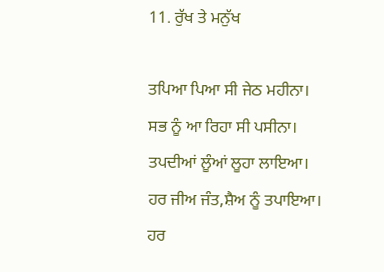11. ਰੁੱਖ ਤੇ ਮਨੁੱਖ

ਤਪਿਆ ਪਿਆ ਸੀ ਜੇਠ ਮਹੀਨਾ।
ਸਭ ਨੂੰ ਆ ਰਿਹਾ ਸੀ ਪਸੀਨਾ।
ਤਪਦੀਆਂ ਲੂੰਆਂ ਲੂਹਾ ਲਾਇਆ।
ਹਰ ਜੀਅ ਜੰਤ,ਸ਼ੈਅ ਨੂੰ ਤਪਾਇਆ।
ਹਰ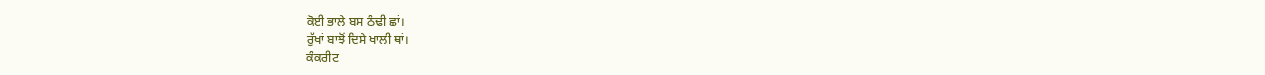ਕੋਈ ਭਾਲੇ ਬਸ ਠੰਢੀ ਛਾਂ।
ਰੁੱਖਾਂ ਬਾਝੋਂ ਦਿਸੇ ਖਾਲੀ ਥਾਂ।
ਕੰਕਰੀਟ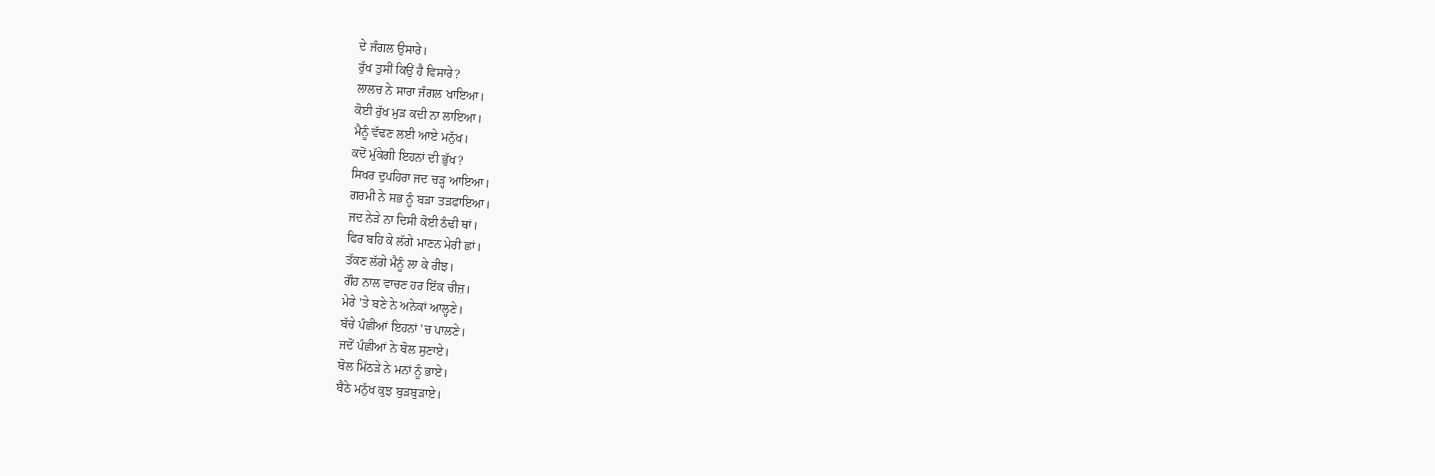ਦੇ ਜੰਗਲ ਉਸਾਰੇ।
ਰੁੱਖ ਤੁਸੀਂ ਕਿਉਂ ਹੈ ਵਿਸਾਰੇ?
ਲਾਲਚ ਨੇ ਸਾਰਾ ਜੰਗਲ ਖਾਇਆ।
ਕੋਈ ਰੁੱਖ ਮੁੜ ਕਦੀ ਨਾ ਲਾਇਆ।
ਮੈਨੂੰ ਵੱਢਣ ਲਈ ਆਏ ਮਨੁੱਖ।
ਕਦੋਂ ਮੁੱਕੇਗੀ ਇਹਨਾਂ ਦੀ ਭੁੱਖ?
ਸਿਖਰ ਦੁਪਹਿਰਾ ਜਦ ਚੜ੍ਹ ਆਇਆ।
ਗਰਮੀ ਨੇ ਸਭ ਨੂੰ ਬੜਾ ਤੜਫਾਇਆ।
ਜਦ ਨੇੜੇ ਨਾ ਦਿਸੀ ਕੋਈ ਠੰਢੀ ਥਾਂ।
ਫਿਰ ਬਹਿ ਕੇ ਲੱਗੇ ਮਾਣਨ ਮੇਰੀ ਛਾਂ।
ਤੱਕਣ ਲੱਗੇ ਮੈਨੂੰ ਲਾ ਕੇ ਰੀਝ।
ਗੌਹ ਨਾਲ ਵਾਚਣ ਹਰ ਇੱਕ ਚੀਜ਼।
ਮੇਰੇ 'ਤੇ ਬਣੇ ਨੇ ਅਨੇਕਾਂ ਆਲ੍ਹਣੇ।
ਬੱਚੇ ਪੰਛੀਆਂ ਇਹਨਾਂ 'ਚ ਪਾਲਣੇ।
ਜਦੋਂ ਪੰਛੀਆਂ ਨੇ ਬੋਲ ਸੁਣਾਏ।
ਬੋਲ ਮਿੱਠੜੇ ਨੇ ਮਨਾਂ ਨੂੰ ਭਾਏ।
ਬੈਠੇ ਮਨੁੱਖ ਕੁਝ ਬੁੜਬੁੜਾਏ।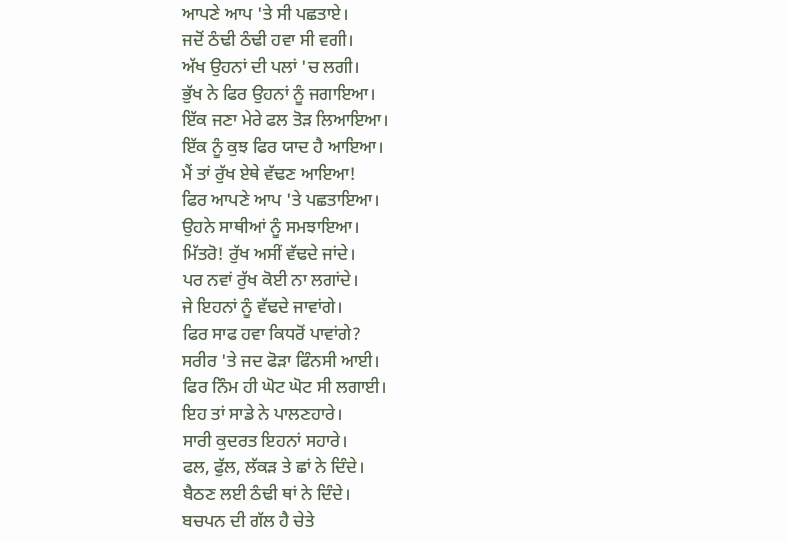ਆਪਣੇ ਆਪ 'ਤੇ ਸੀ ਪਛਤਾਏ।
ਜਦੋਂ ਠੰਢੀ ਠੰਢੀ ਹਵਾ ਸੀ ਵਗੀ।
ਅੱਖ ਉਹਨਾਂ ਦੀ ਪਲਾਂ 'ਚ ਲਗੀ।
ਭੁੱਖ ਨੇ ਫਿਰ ਉਹਨਾਂ ਨੂੰ ਜਗਾਇਆ।
ਇੱਕ ਜਣਾ ਮੇਰੇ ਫਲ ਤੋੜ ਲਿਆਇਆ।
ਇੱਕ ਨੂੰ ਕੁਝ ਫਿਰ ਯਾਦ ਹੈ ਆਇਆ।
ਮੈਂ ਤਾਂ ਰੁੱਖ ਏਥੇ ਵੱਢਣ ਆਇਆ!
ਫਿਰ ਆਪਣੇ ਆਪ 'ਤੇ ਪਛਤਾਇਆ।
ਉਹਨੇ ਸਾਥੀਆਂ ਨੂੰ ਸਮਝਾਇਆ।
ਮਿੱਤਰੋ! ਰੁੱਖ ਅਸੀਂ ਵੱਢਦੇ ਜਾਂਦੇ।
ਪਰ ਨਵਾਂ ਰੁੱਖ ਕੋਈ ਨਾ ਲਗਾਂਦੇ।
ਜੇ ਇਹਨਾਂ ਨੂੰ ਵੱਢਦੇ ਜਾਵਾਂਗੇ।
ਫਿਰ ਸਾਫ ਹਵਾ ਕਿਧਰੋਂ ਪਾਵਾਂਗੇ?
ਸਰੀਰ 'ਤੇ ਜਦ ਫੋੜਾ ਫਿੰਨਸੀ ਆਈ।
ਫਿਰ ਨਿੰਮ ਹੀ ਘੋਟ ਘੋਟ ਸੀ ਲਗਾਈ।
ਇਹ ਤਾਂ ਸਾਡੇ ਨੇ ਪਾਲਣਹਾਰੇ।
ਸਾਰੀ ਕੁਦਰਤ ਇਹਨਾਂ ਸਹਾਰੇ।
ਫਲ, ਫੁੱਲ, ਲੱਕੜ ਤੇ ਛਾਂ ਨੇ ਦਿੰਦੇ।
ਬੈਠਣ ਲਈ ਠੰਢੀ ਥਾਂ ਨੇ ਦਿੰਦੇ।
ਬਚਪਨ ਦੀ ਗੱਲ ਹੈ ਚੇਤੇ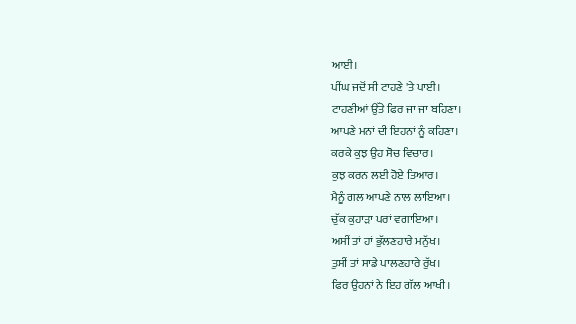ਆਈ।
ਪੀਂਘ ਜਦੋਂ ਸੀ ਟਾਹਣੇ 'ਤੇ ਪਾਈ।
ਟਾਹਣੀਆਂ ਉੱਤੇ ਫਿਰ ਜਾ ਜਾ ਬਹਿਣਾ।
ਆਪਣੇ ਮਨਾਂ ਦੀ ਇਹਨਾਂ ਨੂੰ ਕਹਿਣਾ।
ਕਰਕੇ ਕੁਝ ਉਹ ਸੋਚ ਵਿਚਾਰ।
ਕੁਝ ਕਰਨ ਲਈ ਹੋਏ ਤਿਆਰ।
ਮੈਨੂੰ ਗਲ ਆਪਣੇ ਨਾਲ ਲਾਇਆ।
ਚੁੱਕ ਕੁਹਾੜਾ ਪਰਾਂ ਵਗਾਇਆ।
ਅਸੀਂ ਤਾਂ ਹਾਂ ਭੁੱਲਣਹਾਰੇ ਮਨੁੱਖ।
ਤੁਸੀਂ ਤਾਂ ਸਾਡੇ ਪਾਲਣਹਾਰੇ ਰੁੱਖ।
ਫਿਰ ਉਹਨਾਂ ਨੇ ਇਹ ਗੱਲ ਆਖੀ।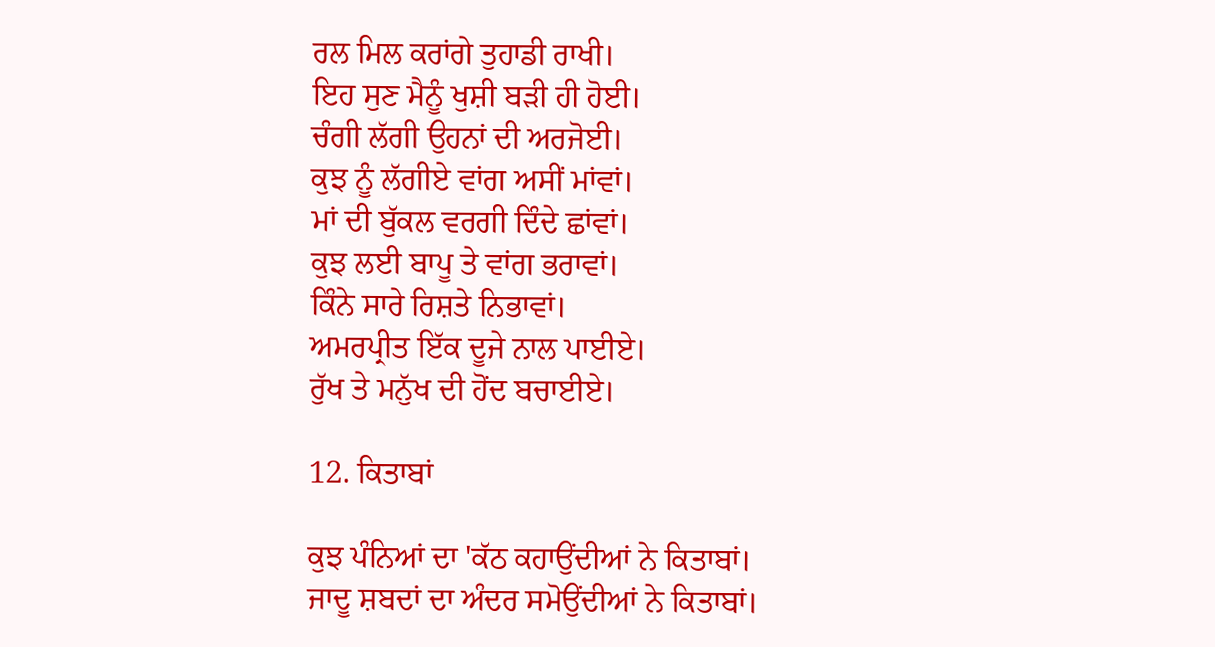ਰਲ ਮਿਲ ਕਰਾਂਗੇ ਤੁਹਾਡੀ ਰਾਖੀ।
ਇਹ ਸੁਣ ਮੈਨੂੰ ਖੁਸ਼ੀ ਬੜੀ ਹੀ ਹੋਈ।
ਚੰਗੀ ਲੱਗੀ ਉਹਨਾਂ ਦੀ ਅਰਜੋਈ।
ਕੁਝ ਨੂੰ ਲੱਗੀਏ ਵਾਂਗ ਅਸੀਂ ਮਾਂਵਾਂ।
ਮਾਂ ਦੀ ਬੁੱਕਲ ਵਰਗੀ ਦਿੰਦੇ ਛਾਂਵਾਂ।
ਕੁਝ ਲਈ ਬਾਪੂ ਤੇ ਵਾਂਗ ਭਰਾਵਾਂ।
ਕਿੰਨੇ ਸਾਰੇ ਰਿਸ਼ਤੇ ਨਿਭਾਵਾਂ।
ਅਮਰਪ੍ਰੀਤ ਇੱਕ ਦੂਜੇ ਨਾਲ ਪਾਈਏ।
ਰੁੱਖ ਤੇ ਮਨੁੱਖ ਦੀ ਹੋਂਦ ਬਚਾਈਏ।

12. ਕਿਤਾਬਾਂ

ਕੁਝ ਪੰਨਿਆਂ ਦਾ 'ਕੱਠ ਕਹਾਉਂਦੀਆਂ ਨੇ ਕਿਤਾਬਾਂ।
ਜਾਦੂ ਸ਼ਬਦਾਂ ਦਾ ਅੰਦਰ ਸਮੋਉਂਦੀਆਂ ਨੇ ਕਿਤਾਬਾਂ।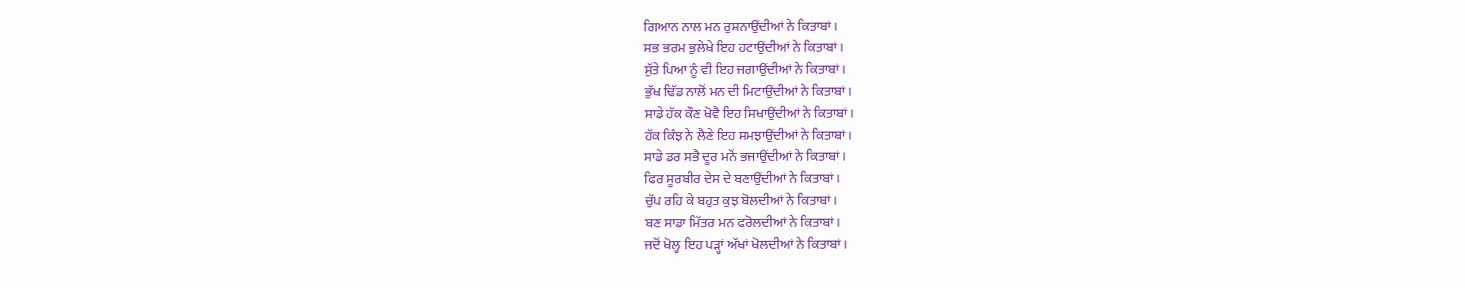ਗਿਆਨ ਨਾਲ ਮਨ ਰੁਸ਼ਨਾਉਂਦੀਆਂ ਨੇ ਕਿਤਾਬਾਂ।
ਸਭ ਭਰਮ ਭੁਲੇਖੇ ਇਹ ਹਟਾਉਂਦੀਆਂ ਨੇ ਕਿਤਾਬਾਂ।
ਸੁੱਤੇ ਪਿਆ ਨੂੰ ਵੀ ਇਹ ਜਗਾਉਂਦੀਆਂ ਨੇ ਕਿਤਾਬਾਂ।
ਭੁੱਖ ਢਿੱਡ ਨਾਲੋਂ ਮਨ ਦੀ ਮਿਟਾਉਂਦੀਆਂ ਨੇ ਕਿਤਾਬਾਂ।
ਸਾਡੇ ਹੱਕ ਕੌਣ ਖੋਵੈ ਇਹ ਸਿਖਾਉਂਦੀਆਂ ਨੇ ਕਿਤਾਬਾਂ।
ਹੱਕ ਕਿੰਝ ਨੇ ਲੈਣੇ ਇਹ ਸਮਝਾਉਂਦੀਆਂ ਨੇ ਕਿਤਾਬਾਂ।
ਸਾਡੇ ਡਰ ਸਭੈ ਦੂਰ ਮਨੋਂ ਭਜਾਉਂਦੀਆਂ ਨੇ ਕਿਤਾਬਾਂ।
ਫਿਰ ਸੂਰਬੀਰ ਦੇਸ ਦੇ ਬਣਾਉਂਦੀਆਂ ਨੇ ਕਿਤਾਬਾਂ।
ਚੁੱਪ ਰਹਿ ਕੇ ਬਹੁਤ ਕੁਝ ਬੋਲਦੀਆਂ ਨੇ ਕਿਤਾਬਾਂ।
ਬਣ ਸਾਡਾ ਮਿੱਤਰ ਮਨ ਫਰੋਲਦੀਆਂ ਨੇ ਕਿਤਾਬਾਂ।
ਜਦੋਂ ਖੋਲ੍ਹ ਇਹ ਪੜ੍ਹਾਂ ਅੱਖਾਂ ਖੋਲਦੀਆਂ ਨੇ ਕਿਤਾਬਾਂ।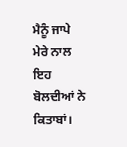ਮੈਨੂੰ ਜਾਪੇ ਮੇਰੇ ਨਾਲ ਇਹ ਬੋਲਦੀਆਂ ਨੇ ਕਿਤਾਬਾਂ।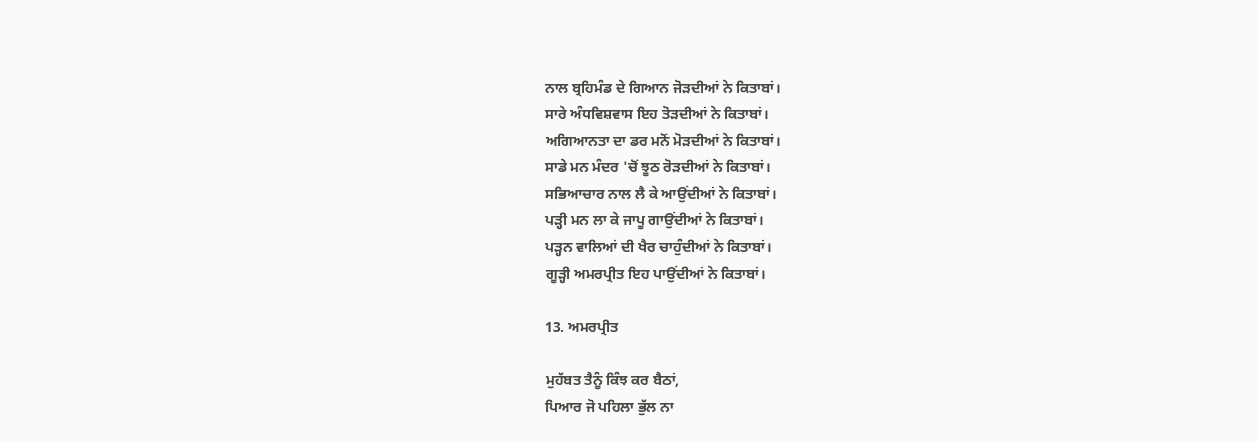ਨਾਲ ਬ੍ਰਹਿਮੰਡ ਦੇ ਗਿਆਨ ਜੋੜਦੀਆਂ ਨੇ ਕਿਤਾਬਾਂ।
ਸਾਰੇ ਅੰਧਵਿਸ਼ਵਾਸ ਇਹ ਤੋੜਦੀਆਂ ਨੇ ਕਿਤਾਬਾਂ।
ਅਗਿਆਨਤਾ ਦਾ ਡਰ ਮਨੋਂ ਮੋੜਦੀਆਂ ਨੇ ਕਿਤਾਬਾਂ।
ਸਾਡੇ ਮਨ ਮੰਦਰ 'ਚੋਂ ਝੂਠ ਰੋੜਦੀਆਂ ਨੇ ਕਿਤਾਬਾਂ।
ਸਭਿਆਚਾਰ ਨਾਲ ਲੈ ਕੇ ਆਉਂਦੀਆਂ ਨੇ ਕਿਤਾਬਾਂ।
ਪੜ੍ਹੀ ਮਨ ਲਾ ਕੇ ਜਾਪੂ ਗਾਉਂਦੀਆਂ ਨੇ ਕਿਤਾਬਾਂ।
ਪੜ੍ਹਨ ਵਾਲਿਆਂ ਦੀ ਖੈਰ ਚਾਹੁੰਦੀਆਂ ਨੇ ਕਿਤਾਬਾਂ।
ਗੂੜ੍ਹੀ ਅਮਰਪ੍ਰੀਤ ਇਹ ਪਾਉਂਦੀਆਂ ਨੇ ਕਿਤਾਬਾਂ।

13. ਅਮਰਪ੍ਰੀਤ

ਮੁਹੱਬਤ ਤੈਨੂੰ ਕਿੰਝ ਕਰ ਬੈਠਾਂ,
ਪਿਆਰ ਜੋ ਪਹਿਲਾ ਭੁੱਲ ਨਾ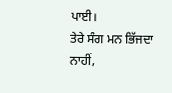ਪਾਈ।
ਤੇਰੇ ਸੰਗ ਮਨ ਭਿੱਜਦਾ ਨਾਹੀਂ,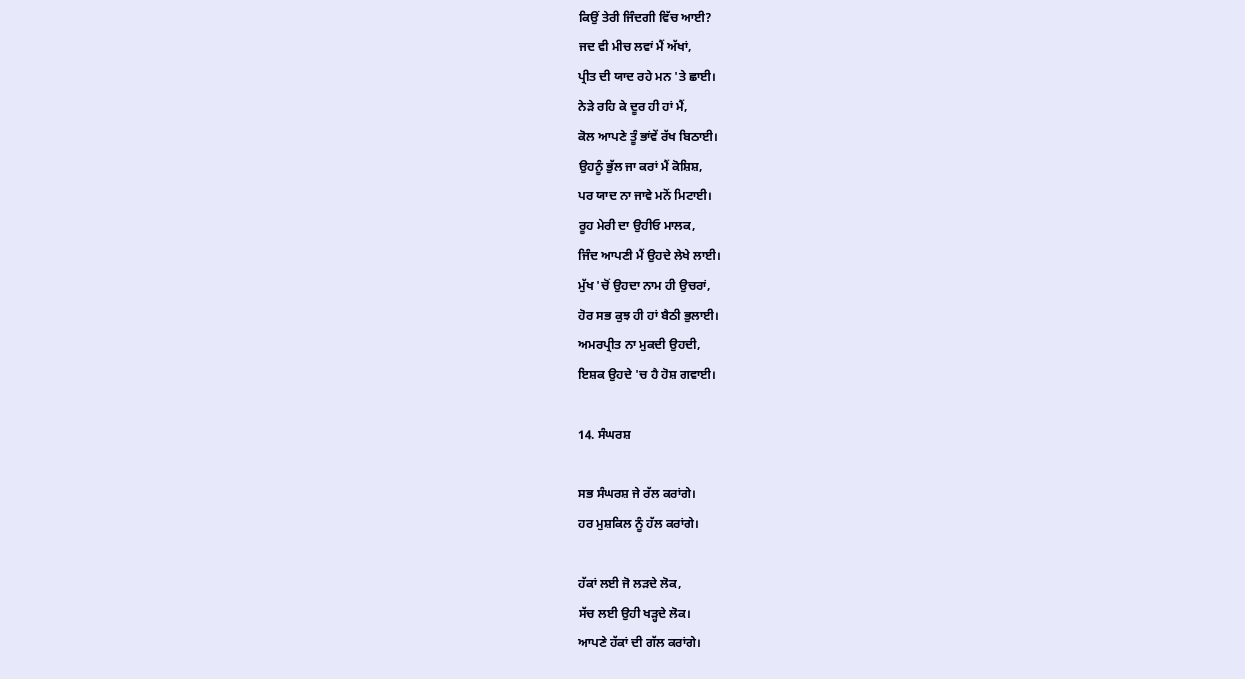ਕਿਉਂ ਤੇਰੀ ਜਿੰਦਗੀ ਵਿੱਚ ਆਈ?
ਜਦ ਵੀ ਮੀਚ ਲਵਾਂ ਮੈਂ ਅੱਖਾਂ,
ਪ੍ਰੀਤ ਦੀ ਯਾਦ ਰਹੇ ਮਨ 'ਤੇ ਛਾਈ।
ਨੇੜੇ ਰਹਿ ਕੇ ਦੂਰ ਹੀ ਹਾਂ ਮੈਂ,
ਕੋਲ ਆਪਣੇ ਤੂੰ ਭਾਂਵੇਂ ਰੱਖ ਬਿਠਾਈ।
ਉਹਨੂੰ ਭੁੱਲ ਜਾ ਕਰਾਂ ਮੈਂ ਕੋਸ਼ਿਸ਼,
ਪਰ ਯਾਦ ਨਾ ਜਾਵੇ ਮਨੋਂ ਮਿਟਾਈ।
ਰੂਹ ਮੇਰੀ ਦਾ ਉਹੀਓ ਮਾਲਕ,
ਜਿੰਦ ਆਪਣੀ ਮੈਂ ਉਹਦੇ ਲੇਖੇ ਲਾਈ।
ਮੁੱਖ 'ਚੋਂ ਉਹਦਾ ਨਾਮ ਹੀ ਉਚਰਾਂ,
ਹੋਰ ਸਭ ਕੁਝ ਹੀ ਹਾਂ ਬੈਠੀ ਭੁਲਾਈ।
ਅਮਰਪ੍ਰੀਤ ਨਾ ਮੁਕਦੀ ਉਹਦੀ,
ਇਸ਼ਕ ਉਹਦੇ 'ਚ ਹੈ ਹੋਸ਼ ਗਵਾਈ।

14. ਸੰਘਰਸ਼

ਸਭ ਸੰਘਰਸ਼ ਜੇ ਰੱਲ ਕਰਾਂਗੇ।
ਹਰ ਮੁਸ਼ਕਿਲ ਨੂੰ ਹੱਲ ਕਰਾਂਗੇ।

ਹੱਕਾਂ ਲਈ ਜੋ ਲੜਦੇ ਲੋਕ,
ਸੱਚ ਲਈ ਉਹੀ ਖੜ੍ਹਦੇ ਲੋਕ।
ਆਪਣੇ ਹੱਕਾਂ ਦੀ ਗੱਲ ਕਰਾਂਗੇ।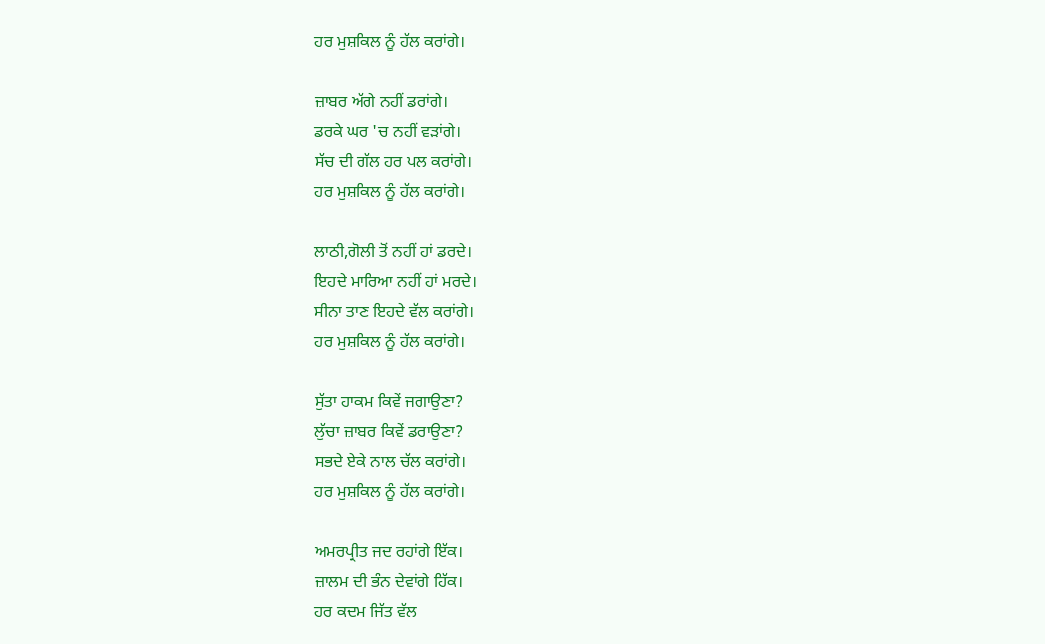ਹਰ ਮੁਸ਼ਕਿਲ ਨੂੰ ਹੱਲ ਕਰਾਂਗੇ।

ਜ਼ਾਬਰ ਅੱਗੇ ਨਹੀਂ ਡਰਾਂਗੇ।
ਡਰਕੇ ਘਰ 'ਚ ਨਹੀਂ ਵੜਾਂਗੇ।
ਸੱਚ ਦੀ ਗੱਲ ਹਰ ਪਲ ਕਰਾਂਗੇ।
ਹਰ ਮੁਸ਼ਕਿਲ ਨੂੰ ਹੱਲ ਕਰਾਂਗੇ।

ਲਾਠੀ,ਗੋਲੀ ਤੋਂ ਨਹੀਂ ਹਾਂ ਡਰਦੇ।
ਇਹਦੇ ਮਾਰਿਆ ਨਹੀਂ ਹਾਂ ਮਰਦੇ।
ਸੀਨਾ ਤਾਣ ਇਹਦੇ ਵੱਲ ਕਰਾਂਗੇ।
ਹਰ ਮੁਸ਼ਕਿਲ ਨੂੰ ਹੱਲ ਕਰਾਂਗੇ।

ਸੁੱਤਾ ਹਾਕਮ ਕਿਵੇਂ ਜਗਾਉਣਾ?
ਲੁੱਚਾ ਜ਼ਾਬਰ ਕਿਵੇਂ ਡਰਾਉਣਾ?
ਸਭਦੇ ਏਕੇ ਨਾਲ ਚੱਲ ਕਰਾਂਗੇ।
ਹਰ ਮੁਸ਼ਕਿਲ ਨੂੰ ਹੱਲ ਕਰਾਂਗੇ।

ਅਮਰਪ੍ਰੀਤ ਜਦ ਰਹਾਂਗੇ ਇੱਕ।
ਜ਼ਾਲਮ ਦੀ ਭੰਨ ਦੇਵਾਂਗੇ ਹਿੱਕ।
ਹਰ ਕਦਮ ਜਿੱਤ ਵੱਲ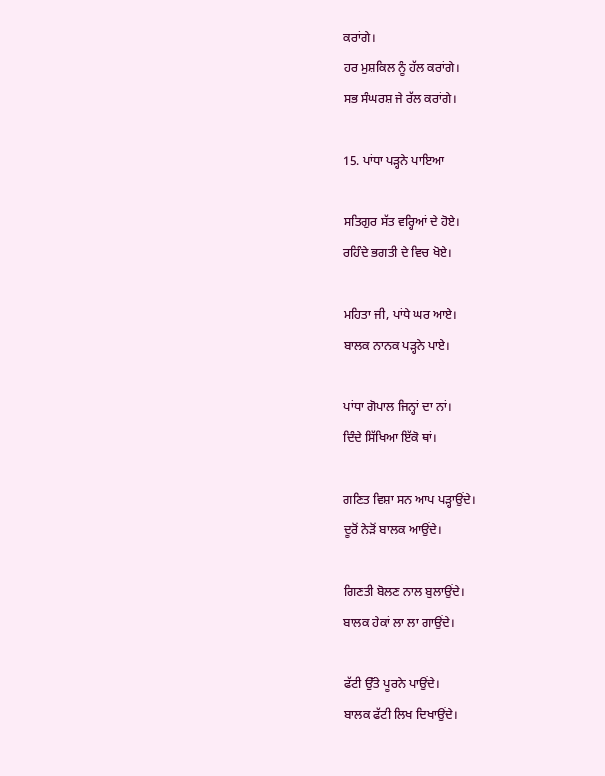ਕਰਾਂਗੇ।
ਹਰ ਮੁਸ਼ਕਿਲ ਨੂੰ ਹੱਲ ਕਰਾਂਗੇ।
ਸਭ ਸੰਘਰਸ਼ ਜੇ ਰੱਲ ਕਰਾਂਗੇ।

15. ਪਾਂਧਾ ਪੜ੍ਹਨੇ ਪਾਇਆ

ਸਤਿਗੁਰ ਸੱਤ ਵਰ੍ਹਿਆਂ ਦੇ ਹੋਏ।
ਰਹਿੰਦੇ ਭਗਤੀ ਦੇ ਵਿਚ ਖੋਏ।

ਮਹਿਤਾ ਜੀ, ਪਾਂਧੇ ਘਰ ਆਏ।
ਬਾਲਕ ਨਾਨਕ ਪੜ੍ਹਨੇ ਪਾਏ।

ਪਾਂਧਾ ਗੋਪਾਲ ਜਿਨ੍ਹਾਂ ਦਾ ਨਾਂ।
ਦਿੰਦੇ ਸਿੱਖਿਆ ਇੱਕੋ ਥਾਂ।

ਗਣਿਤ ਵਿਸ਼ਾ ਸਨ ਆਪ ਪੜ੍ਹਾਉਂਦੇ।
ਦੂਰੋਂ ਨੇੜੋਂ ਬਾਲਕ ਆਉਂਦੇ।

ਗਿਣਤੀ ਬੋਲਣ ਨਾਲ ਬੁਲਾਉਂਦੇ।
ਬਾਲਕ ਹੇਕਾਂ ਲਾ ਲਾ ਗਾਉਂਦੇ।

ਫੱਟੀ ਉੱਤੇ ਪੂਰਨੇ ਪਾਉਂਦੇ।
ਬਾਲਕ ਫੱਟੀ ਲਿਖ ਦਿਖਾਉਂਦੇ।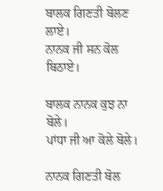ਬਾਲਕ ਗਿਣਤੀ ਬੋਲਣ ਲਾਏ।
ਨਾਨਕ ਜੀ ਸਨ ਕੋਲ ਬਿਠਾਏ।

ਬਾਲਕ ਨਾਨਕ ਕੁਝ ਨਾ ਬੋਲੇ।
ਪਾਂਧਾ ਜੀ ਆ ਕੋਲੇ ਬੋਲੇ।

ਨਾਨਕ ਗਿਣਤੀ ਬੋਲ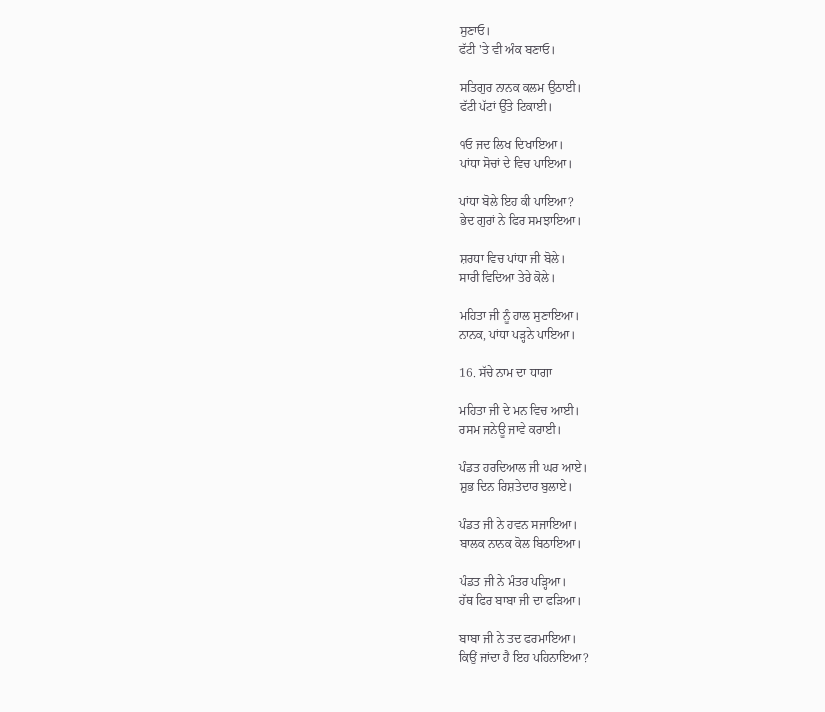ਸੁਣਾਓ।
ਫੱਟੀ 'ਤੇ ਵੀ ਅੰਕ ਬਣਾਓ।

ਸਤਿਗੁਰ ਨਾਨਕ ਕਲਮ ਉਠਾਈ।
ਫੱਟੀ ਪੱਟਾਂ ਉੱਤੇ ਟਿਕਾਈ।

੧ਓ ਜਦ ਲਿਖ ਦਿਖਾਇਆ।
ਪਾਂਧਾ ਸੋਚਾਂ ਦੇ ਵਿਚ ਪਾਇਆ।

ਪਾਂਧਾ ਬੋਲੇ ਇਹ ਕੀ ਪਾਇਆ?
ਭੇਦ ਗੁਰਾਂ ਨੇ ਫਿਰ ਸਮਝਾਇਆ।

ਸ਼ਰਧਾ ਵਿਚ ਪਾਂਧਾ ਜੀ ਬੋਲੇ।
ਸਾਰੀ ਵਿਦਿਆ ਤੇਰੇ ਕੋਲੇ।

ਮਹਿਤਾ ਜੀ ਨੂੰ ਹਾਲ ਸੁਣਾਇਆ।
ਨਾਨਕ, ਪਾਂਧਾ ਪੜ੍ਹਨੇ ਪਾਇਆ।

16. ਸੱਚੇ ਨਾਮ ਦਾ ਧਾਗਾ

ਮਹਿਤਾ ਜੀ ਦੇ ਮਨ ਵਿਚ ਆਈ।
ਰਸਮ ਜਨੇਊ ਜਾਵੇ ਕਰਾਈ।

ਪੰਡਤ ਹਰਦਿਆਲ ਜੀ ਘਰ ਆਏ।
ਸ਼ੁਭ ਦਿਨ ਰਿਸ਼ਤੇਦਾਰ ਬੁਲਾਏ।

ਪੰਡਤ ਜੀ ਨੇ ਹਵਨ ਸਜਾਇਆ।
ਬਾਲਕ ਨਾਨਕ ਕੋਲ ਬਿਠਾਇਆ।

ਪੰਡਤ ਜੀ ਨੇ ਮੰਤਰ ਪੜ੍ਹਿਆ।
ਹੱਥ ਫਿਰ ਬਾਬਾ ਜੀ ਦਾ ਫੜਿਆ।

ਬਾਬਾ ਜੀ ਨੇ ਤਦ ਫਰਮਾਇਆ।
ਕਿਉਂ ਜਾਂਦਾ ਹੈ ਇਹ ਪਹਿਨਾਇਆ?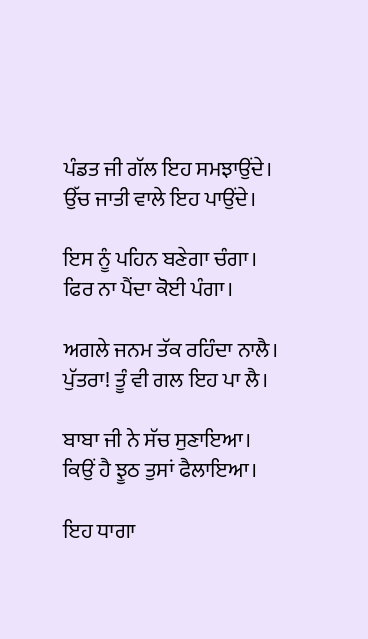ਪੰਡਤ ਜੀ ਗੱਲ ਇਹ ਸਮਝਾਉਂਦੇ।
ਉੱਚ ਜਾਤੀ ਵਾਲੇ ਇਹ ਪਾਉਂਦੇ।

ਇਸ ਨੂੰ ਪਹਿਨ ਬਣੇਗਾ ਚੰਗਾ।
ਫਿਰ ਨਾ ਪੈਂਦਾ ਕੋਈ ਪੰਗਾ।

ਅਗਲੇ ਜਨਮ ਤੱਕ ਰਹਿੰਦਾ ਨਾਲੈ।
ਪੁੱਤਰਾ! ਤੂੰ ਵੀ ਗਲ ਇਹ ਪਾ ਲੈ।

ਬਾਬਾ ਜੀ ਨੇ ਸੱਚ ਸੁਣਾਇਆ।
ਕਿਉਂ ਹੈ ਝੂਠ ਤੁਸਾਂ ਫੈਲਾਇਆ।

ਇਹ ਧਾਗਾ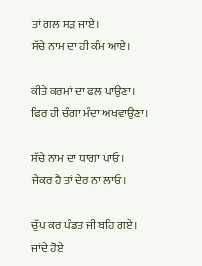ਤਾਂ ਗਲ ਸੜ ਜਾਏ।
ਸੱਚੇ ਨਾਮ ਦਾ ਹੀ ਕੰਮ ਆਏ।

ਕੀਤੇ ਕਰਮਾਂ ਦਾ ਫਲ ਪਾਉਣਾ।
ਫਿਰ ਹੀ ਚੰਗਾ ਮੰਦਾ ਅਖਵਾਉਣਾ।

ਸੱਚੇ ਨਾਮ ਦਾ ਧਾਗਾ ਪਾਓ।
ਜੇਕਰ ਹੈ ਤਾਂ ਦੇਰ ਨਾ ਲਾਓ।

ਚੁੱਪ ਕਰ ਪੰਡਤ ਜੀ ਬਹਿ ਗਏ।
ਜਾਂਦੇ ਹੋਏ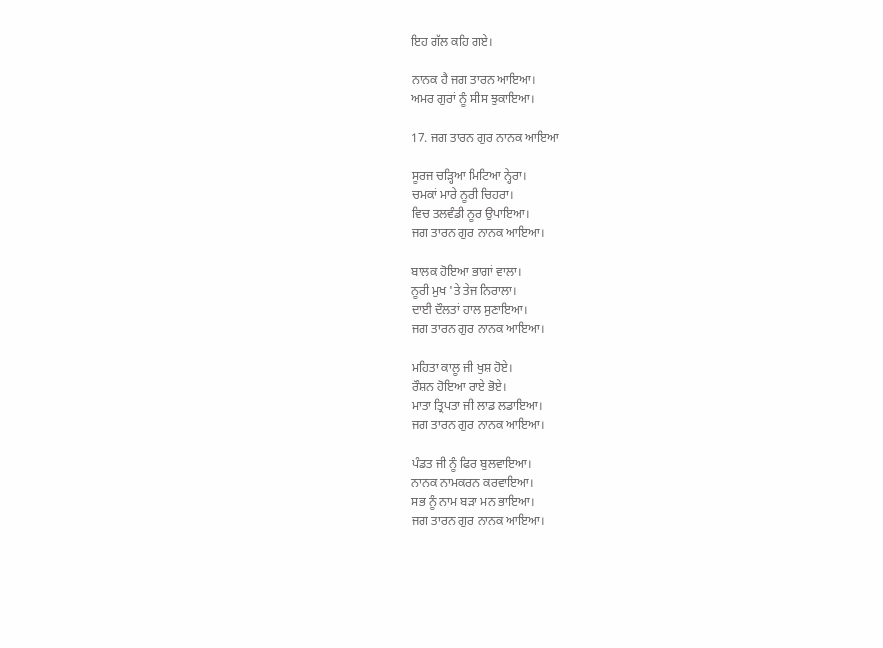ਇਹ ਗੱਲ ਕਹਿ ਗਏ।

ਨਾਨਕ ਹੈ ਜਗ ਤਾਰਨ ਆਇਆ।
ਅਮਰ ਗੁਰਾਂ ਨੂੰ ਸੀਸ ਝੁਕਾਇਆ।

17. ਜਗ ਤਾਰਨ ਗੁਰ ਨਾਨਕ ਆਇਆ

ਸੂਰਜ ਚੜ੍ਹਿਆ ਮਿਟਿਆ ਨ੍ਹੇਰਾ।
ਚਮਕਾਂ ਮਾਰੇ ਨੂਰੀ ਚਿਹਰਾ।
ਵਿਚ ਤਲਵੰਡੀ ਨੂਰ ਉਪਾਇਆ।
ਜਗ ਤਾਰਨ ਗੁਰ ਨਾਨਕ ਆਇਆ।

ਬਾਲਕ ਹੋਇਆ ਭਾਗਾਂ ਵਾਲਾ।
ਨੂਰੀ ਮੁਖ 'ਤੇ ਤੇਜ ਨਿਰਾਲਾ।
ਦਾਈ ਦੌਲਤਾਂ ਹਾਲ ਸੁਣਾਇਆ।
ਜਗ ਤਾਰਨ ਗੁਰ ਨਾਨਕ ਆਇਆ।

ਮਹਿਤਾ ਕਾਲੂ ਜੀ ਖੁਸ਼ ਹੋਏ।
ਰੌਸ਼ਨ ਹੋਇਆ ਰਾਏ ਭੋਏ।
ਮਾਤਾ ਤ੍ਰਿਪਤਾ ਜੀ ਲਾਡ ਲਡਾਇਆ।
ਜਗ ਤਾਰਨ ਗੁਰ ਨਾਨਕ ਆਇਆ।

ਪੰਡਤ ਜੀ ਨੂੰ ਫਿਰ ਬੁਲਵਾਇਆ।
ਨਾਨਕ ਨਾਮਕਰਨ ਕਰਵਾਇਆ।
ਸਭ ਨੂੰ ਨਾਮ ਬੜਾ ਮਨ ਭਾਇਆ।
ਜਗ ਤਾਰਨ ਗੁਰ ਨਾਨਕ ਆਇਆ।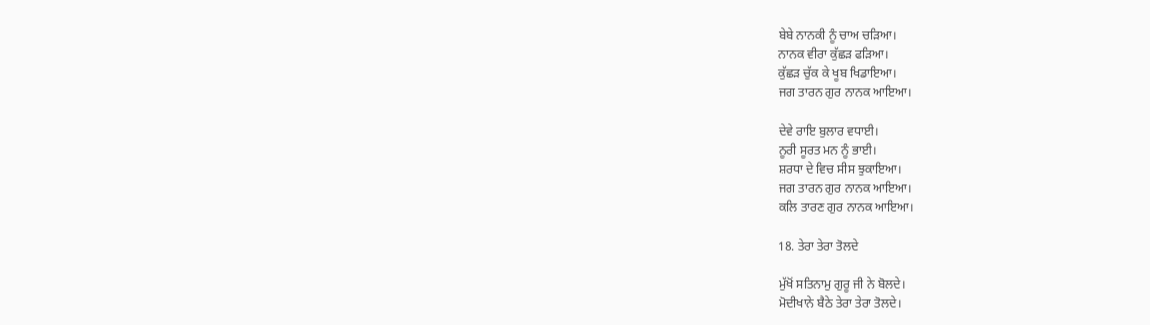ਬੇਬੇ ਨਾਨਕੀ ਨੂੰ ਚਾਅ ਚੜਿਆ।
ਨਾਨਕ ਵੀਰਾ ਕੁੱਛੜ ਫੜਿਆ।
ਕੁੱਛੜ ਚੁੱਕ ਕੇ ਖੂਬ ਖਿਡਾਇਆ।
ਜਗ ਤਾਰਨ ਗੁਰ ਨਾਨਕ ਆਇਆ।

ਦੇਵੇ ਰਾਇ ਬੁਲਾਰ ਵਧਾਈ।
ਨੂਰੀ ਸੂਰਤ ਮਨ ਨੂੰ ਭਾਈ।
ਸ਼ਰਧਾ ਦੇ ਵਿਚ ਸੀਸ ਝੁਕਾਇਆ।
ਜਗ ਤਾਰਨ ਗੁਰ ਨਾਨਕ ਆਇਆ।
ਕਲਿ ਤਾਰਣ ਗੁਰ ਨਾਨਕ ਆਇਆ।

18. ਤੇਰਾ ਤੇਰਾ ਤੋਲਦੇ

ਮੁੱਖੋਂ ਸਤਿਨਾਮੁ ਗੁਰੂ ਜੀ ਨੇ ਬੋਲਦੇ।
ਮੋਦੀਖਾਨੇ ਬੈਠੇ ਤੇਰਾ ਤੇਰਾ ਤੋਲਦੇ।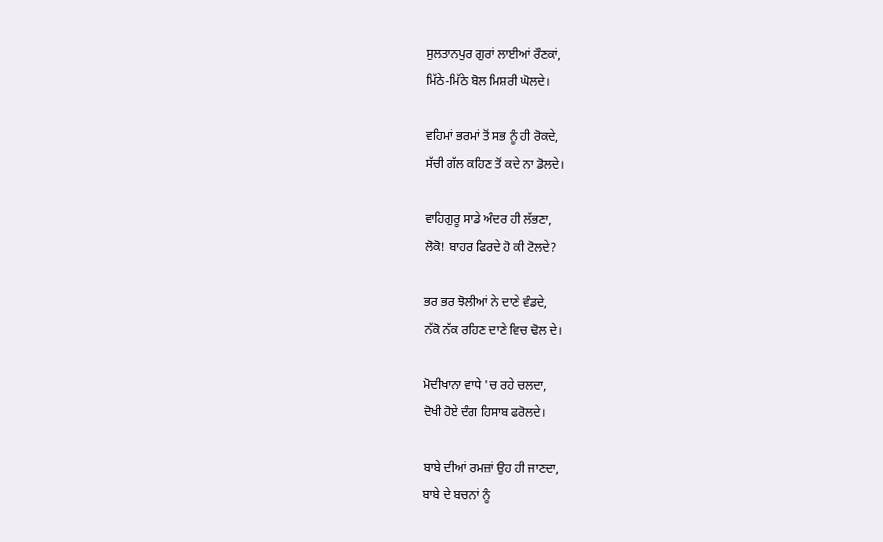ਸੁਲਤਾਨਪੁਰ ਗੁਰਾਂ ਲਾਈਆਂ ਰੌਣਕਾਂ,
ਮਿੱਠੇ-ਮਿੱਠੇ ਬੋਲ ਮਿਸ਼ਰੀ ਘੋਲਦੇ।

ਵਹਿਮਾਂ ਭਰਮਾਂ ਤੋਂ ਸਭ ਨੂੰ ਹੀ ਰੋਕਦੇ,
ਸੱਚੀ ਗੱਲ ਕਹਿਣ ਤੋਂ ਕਦੇ ਨਾ ਡੋਲਦੇ।

ਵਾਹਿਗੁਰੂ ਸਾਡੇ ਅੰਦਰ ਹੀ ਲੱਭਣਾ,
ਲੋਕੋ! ਬਾਹਰ ਫਿਰਦੇ ਹੋ ਕੀ ਟੋਲਦੇ?

ਭਰ ਭਰ ਝੋਲੀਆਂ ਨੇ ਦਾਣੇ ਵੰਡਦੇ,
ਨੱਕੋ ਨੱਕ ਰਹਿਣ ਦਾਣੇ ਵਿਚ ਢੋਲ ਦੇ।

ਮੋਦੀਖਾਨਾ ਵਾਧੇ 'ਚ ਰਹੇ ਚਲਦਾ,
ਦੋਖੀ ਹੋਏ ਦੰਗ ਹਿਸਾਬ ਫਰੋਲਦੇ।

ਬਾਬੇ ਦੀਆਂ ਰਮਜ਼ਾਂ ਉਹ ਹੀ ਜਾਣਦਾ,
ਬਾਬੇ ਦੇ ਬਚਨਾਂ ਨੂੰ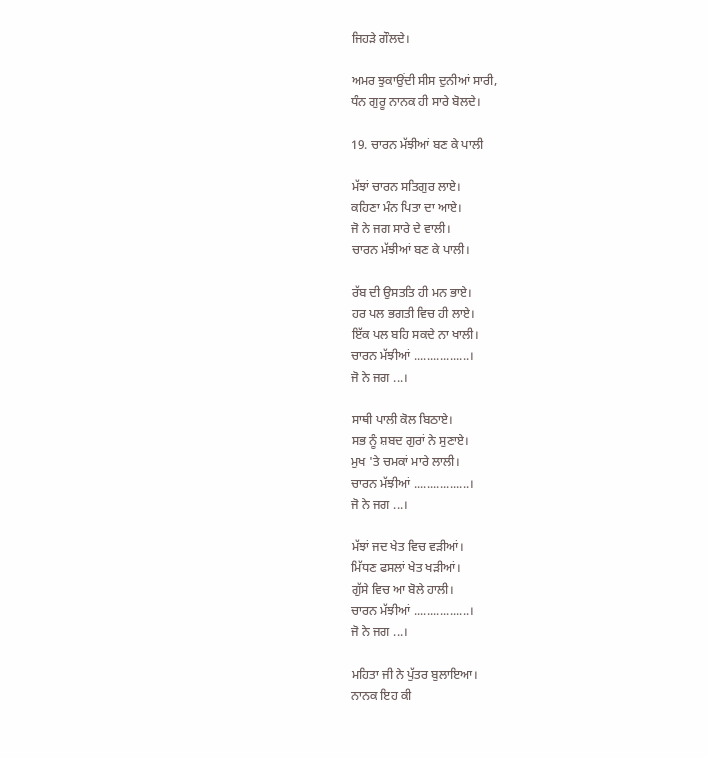ਜਿਹੜੇ ਗੌਲਦੇ।

ਅਮਰ ਝੁਕਾਉਂਦੀ ਸੀਸ ਦੁਨੀਆਂ ਸਾਰੀ,
ਧੰਨ ਗੁਰੂ ਨਾਨਕ ਹੀ ਸਾਰੇ ਬੋਲਦੇ।

19. ਚਾਰਨ ਮੱਝੀਆਂ ਬਣ ਕੇ ਪਾਲੀ

ਮੱਝਾਂ ਚਾਰਨ ਸਤਿਗੁਰ ਲਾਏ।
ਕਹਿਣਾ ਮੰਨ ਪਿਤਾ ਦਾ ਆਏ।
ਜੋ ਨੇ ਜਗ ਸਾਰੇ ਦੇ ਵਾਲੀ।
ਚਾਰਨ ਮੱਝੀਆਂ ਬਣ ਕੇ ਪਾਲੀ।

ਰੱਬ ਦੀ ਉਸਤਤਿ ਹੀ ਮਨ ਭਾਏ।
ਹਰ ਪਲ ਭਗਤੀ ਵਿਚ ਹੀ ਲਾਏ।
ਇੱਕ ਪਲ ਬਹਿ ਸਕਦੇ ਨਾ ਖਾਲੀ।
ਚਾਰਨ ਮੱਝੀਆਂ .................।
ਜੋ ਨੇ ਜਗ ...।

ਸਾਥੀ ਪਾਲੀ ਕੋਲ ਬਿਠਾਏ।
ਸਭ ਨੂੰ ਸ਼ਬਦ ਗੁਰਾਂ ਨੇ ਸੁਣਾਏ।
ਮੁਖ 'ਤੇ ਚਮਕਾਂ ਮਾਰੇ ਲਾਲੀ।
ਚਾਰਨ ਮੱਝੀਆਂ .................।
ਜੋ ਨੇ ਜਗ ...।

ਮੱਝਾਂ ਜਦ ਖੇਤ ਵਿਚ ਵੜੀਆਂ।
ਮਿੱਧਣ ਫਸਲਾਂ ਖੇਤ ਖੜੀਆਂ।
ਗੁੱਸੇ ਵਿਚ ਆ ਬੋਲੇ ਹਾਲੀ।
ਚਾਰਨ ਮੱਝੀਆਂ .................।
ਜੋ ਨੇ ਜਗ ...।

ਮਹਿਤਾ ਜੀ ਨੇ ਪੁੱਤਰ ਬੁਲਾਇਆ।
ਨਾਨਕ ਇਹ ਕੀ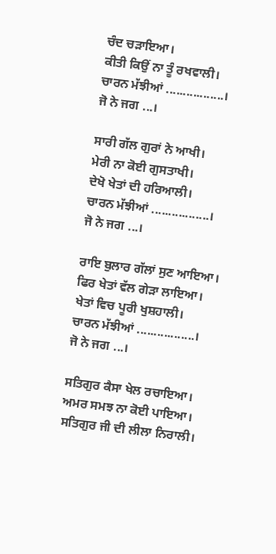ਚੰਦ ਚੜਾਇਆ।
ਕੀਤੀ ਕਿਉਂ ਨਾ ਤੂੰ ਰਖਵਾਲੀ।
ਚਾਰਨ ਮੱਝੀਆਂ .................।
ਜੋ ਨੇ ਜਗ ...।

ਸਾਰੀ ਗੱਲ ਗੁਰਾਂ ਨੇ ਆਖੀ।
ਮੇਰੀ ਨਾ ਕੋਈ ਗੁਸਤਾਖੀ।
ਦੇਖੋ ਖੇਤਾਂ ਦੀ ਹਰਿਆਲੀ।
ਚਾਰਨ ਮੱਝੀਆਂ .................।
ਜੋ ਨੇ ਜਗ ...।

ਰਾਇ ਬੁਲਾਰ ਗੱਲਾਂ ਸੁਣ ਆਇਆ।
ਫਿਰ ਖੇਤਾਂ ਵੱਲ ਗੇੜਾ ਲਾਇਆ।
ਖੇਤਾਂ ਵਿਚ ਪੂਰੀ ਖੁਸ਼ਹਾਲੀ।
ਚਾਰਨ ਮੱਝੀਆਂ .................।
ਜੋ ਨੇ ਜਗ ...।

ਸਤਿਗੁਰ ਕੈਸਾ ਖੇਲ ਰਚਾਇਆ।
ਅਮਰ ਸਮਝ ਨਾ ਕੋਈ ਪਾਇਆ।
ਸਤਿਗੁਰ ਜੀ ਦੀ ਲੀਲਾ ਨਿਰਾਲੀ।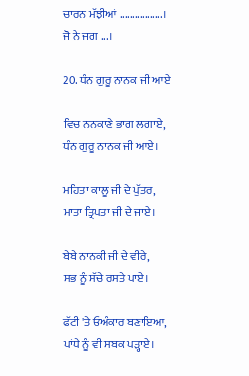ਚਾਰਨ ਮੱਝੀਆਂ .................।
ਜੋ ਨੇ ਜਗ ...।

20. ਧੰਨ ਗੁਰੂ ਨਾਨਕ ਜੀ ਆਏ

ਵਿਚ ਨਨਕਾਣੇ ਭਾਗ ਲਗਾਏ,
ਧੰਨ ਗੁਰੂ ਨਾਨਕ ਜੀ ਆਏ।

ਮਹਿਤਾ ਕਾਲੂ ਜੀ ਦੇ ਪੁੱਤਰ,
ਮਾਤਾ ਤ੍ਰਿਪਤਾ ਜੀ ਦੇ ਜਾਏ।

ਬੇਬੇ ਨਾਨਕੀ ਜੀ ਦੇ ਵੀਰੇ,
ਸਭ ਨੂੰ ਸੱਚੇ ਰਸਤੇ ਪਾਏ।

ਫੱਟੀ 'ਤੇ ਓਅੰਕਾਰ ਬਣਾਇਆ,
ਪਾਂਧੇ ਨੂੰ ਵੀ ਸਬਕ ਪੜ੍ਹਾਏ।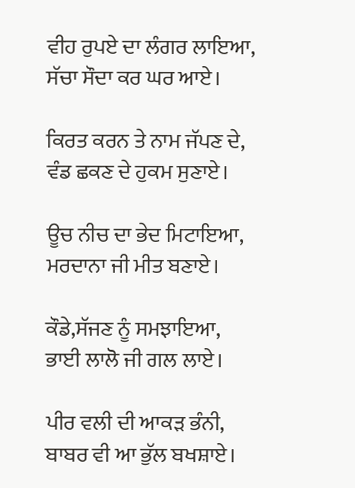ਵੀਹ ਰੁਪਏ ਦਾ ਲੰਗਰ ਲਾਇਆ,
ਸੱਚਾ ਸੌਦਾ ਕਰ ਘਰ ਆਏ।

ਕਿਰਤ ਕਰਨ ਤੇ ਨਾਮ ਜੱਪਣ ਦੇ,
ਵੰਡ ਛਕਣ ਦੇ ਹੁਕਮ ਸੁਣਾਏ।

ਊਚ ਨੀਚ ਦਾ ਭੇਦ ਮਿਟਾਇਆ,
ਮਰਦਾਨਾ ਜੀ ਮੀਤ ਬਣਾਏ।

ਕੌਡੇ,ਸੱਜਣ ਨੂੰ ਸਮਝਾਇਆ,
ਭਾਈ ਲਾਲੋ ਜੀ ਗਲ ਲਾਏ।

ਪੀਰ ਵਲੀ ਦੀ ਆਕੜ ਭੰਨੀ,
ਬਾਬਰ ਵੀ ਆ ਭੁੱਲ ਬਖਸ਼ਾਏ।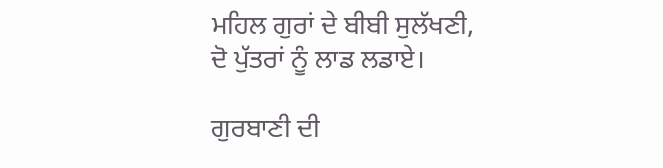ਮਹਿਲ ਗੁਰਾਂ ਦੇ ਬੀਬੀ ਸੁਲੱਖਣੀ,
ਦੋ ਪੁੱਤਰਾਂ ਨੂੰ ਲਾਡ ਲਡਾਏ।

ਗੁਰਬਾਣੀ ਦੀ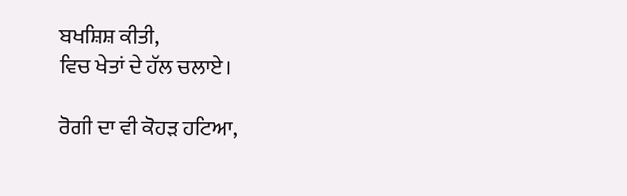ਬਖਸ਼ਿਸ਼ ਕੀਤੀ,
ਵਿਚ ਖੇਤਾਂ ਦੇ ਹੱਲ ਚਲਾਏ।

ਰੋਗੀ ਦਾ ਵੀ ਕੋਹੜ ਹਟਿਆ,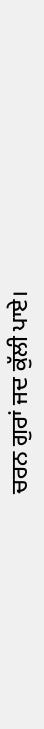ਚਰਨ ਗੁਰਾਂ ਜਦ ਕੁੱਲੀ ਪਾਏ।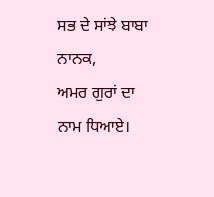ਸਭ ਦੇ ਸਾਂਝੇ ਬਾਬਾ ਨਾਨਕ,
ਅਮਰ ਗੁਰਾਂ ਦਾ ਨਾਮ ਧਿਆਏ।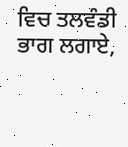ਵਿਚ ਤਲਵੰਡੀ ਭਾਗ ਲਗਾਏ,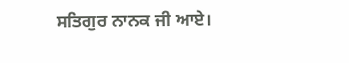ਸਤਿਗੁਰ ਨਾਨਕ ਜੀ ਆਏ।